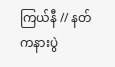ကြယ်နီ // နတ်ကနားပွဲ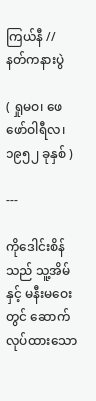ကြယ်နီ // နတ်ကနားပွဲ

( ရှုမဝ၊ ဖေဖော်ဝါရီလ၊ ၁၉၅၂ ခုနှစ် )

---

ကိုဒေါင်းစိန်သည် သူ့အိမ်နှင့် မနီးမဝေးတွင် ဆောက်လုပ်ထားသော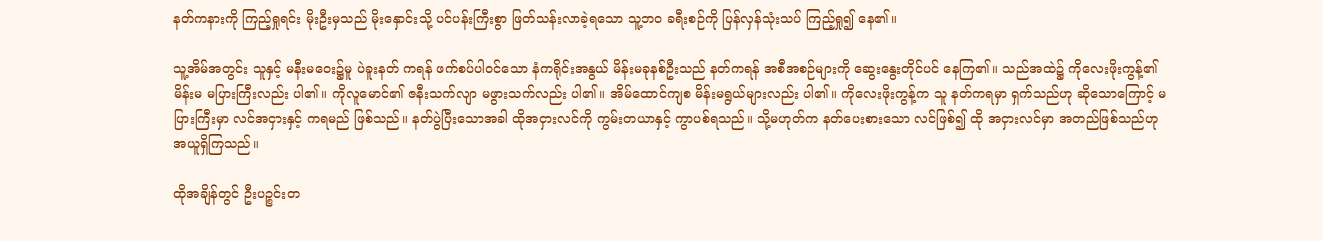နတ်ကနားကို ကြည့်ရှုရင်း မိုးဦးမှသည် မိုးနှောင်းသို့ ပင်ပန်းကြီးစွာ ဖြတ်သန်းလာခဲ့ရသော သူ့ဘဝ ခရီးစဉ်ကို ပြန်လှန်သုံးသပ် ကြည့်ရှု၍ နေ၏။

သူ့အိမ်အတွင်း သူနှင့် မနီးမဝေး၌မူ ပဲခူးနတ် ကရန် ဖက်စပ်ပါဝင်သော နံကရိုင်းအနွယ် မိန်းမခုနစ်ဦးသည် နတ်ကရန် အစီအစဉ်များကို ဆွေးနွေးတိုင်ပင် နေကြ၏။ သည်အထဲ၌ ကိုလေးဖိုးကွန့်၏ မိန်းမ မပြားကြီးလည်း ပါ၏။ ကိုလူမောင်၏ ဇနီးသက်လျာ မဖွားသက်လည်း ပါ၏။ အိမ်ထောင်ကျစ မိန်းမရွယ်များလည်း ပါ၏။ ကိုလေးဖိုးကွန့်က သူ နတ်ကရမှာ ရှက်သည်ဟု ဆိုသောကြောင့် မပြားကြီးမှာ လင်အငှားနှင့် ကရမည် ဖြစ်သည်။ နတ်ပွဲပြီးသောအခါ ထိုအငှားလင်ကို ကွမ်းတယာနှင့် ကွာပစ်ရသည်။ သို့မဟုတ်က နတ်ပေးစားသော လင်ဖြစ်၍ ထို အငှားလင်မှာ အတည်ဖြစ်သည်ဟု အယူရှိကြသည်။

ထိုအချိန်တွင် ဦးပဉ္စင်းတ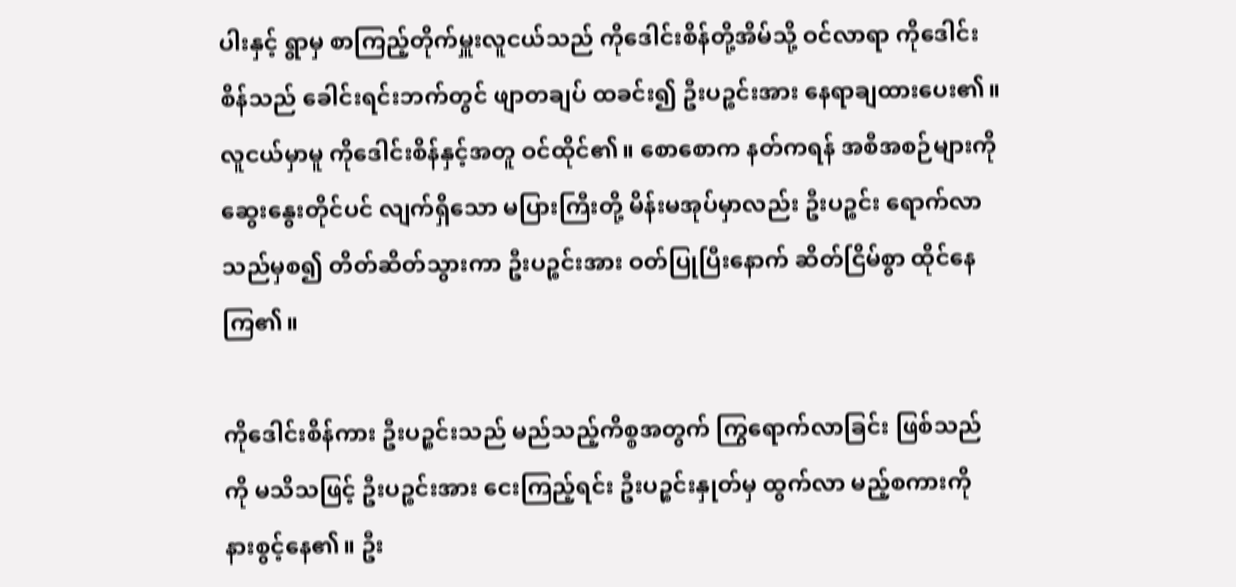ပါးနှင့် ရွာမှ စာကြည့်တိုက်မှူးလူငယ်သည် ကိုဒေါင်းစိန်တို့အိမ်သို့ ဝင်လာရာ ကိုဒေါင်းစိန်သည် ခေါင်းရင်းဘက်တွင် ဖျာတချပ် ထခင်း၍ ဦးပဉ္စင်းအား နေရာချထားပေး၏။ လူငယ်မှာမူ ကိုဒေါင်းစိန်နှင့်အတူ ဝင်ထိုင်၏။ စောစောက နတ်ကရန် အစီအစဉ်များကို ဆွေးနွေးတိုင်ပင် လျက်ရှိသော မပြားကြီးတို့ မိန်းမအုပ်မှာလည်း ဦးပဉ္စင်း ရောက်လာသည်မှစ၍ တိတ်ဆိတ်သွားကာ ဦးပဉ္စင်းအား ဝတ်ပြုပြီးနောက် ဆိတ်ငြိမ်စွာ ထိုင်နေကြ၏။

ကိုဒေါင်းစိန်ကား ဦးပဉ္စင်းသည် မည်သည့်ကိစ္စအတွက် ကြွရောက်လာခြင်း ဖြစ်သည်ကို မသိသဖြင့် ဦးပဉ္စင်းအား ငေးကြည့်ရင်း ဦးပဉ္စင်းနှုတ်မှ ထွက်လာ မည့်စကားကို နားစွင့်နေ၏။ ဦး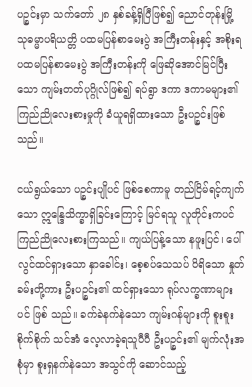ပဉ္စင်းမှာ သက်တော် ၂၈ နှစ်ခန့်ရှိပြီဖြစ်၍ ညောင်တုန်းမြို့ သုဓမ္မာပရိယတ္တိ ပထမပြန်စာမေးပွဲ အကြီးတန်းနှင့် အစိုးရ ပထမပြန်စာမေးပွဲ အကြီးတန်းကို ဖြေဆိုအောင်မြင်ပြီးသော ကျမ်းတတ်ပုဂ္ဂိုလ်ဖြစ်၍ ရပ်ရွာ ဒကာ ဒကာမများ၏ ကြည်ညိုလေးစားမှုကို ခံယူရရှိထားသော ဦးပဉ္စင်းဖြစ်သည်။

ငယ်ရွယ်သော ပဉ္စင်းပျိုပင် ဖြစ်စေကာမူ တည်ငြိမ်ရင့်ကျက်သော ဣန္ဒြေသိက္ခာရှိခြင်းကြောင့် မြင်ရသူ လူတိုင်းကပင် ကြည်ညိုလေးစားကြသည်။ ကျယ်ပြန့်သော နဖူးပြင်၊ ပေါ်လွင်ထင်ရှားသော နှာခေါင်း၊ စေ့စပ်သေသပ် ပိရိသော နှုတ်ခမ်းတို့ကား ဦးပဉ္စင်း၏ ထင်ရှားသော ရုပ်လက္ခဏာများပင် ဖြစ် သည်။ ခက်ခဲနက်နဲသော ကျမ်းဂန်များကို စူးစူးစိုက်စိုက် သင်အံ လေ့လာခဲ့ရသူပီပီ ဦးပဉ္စင်း၏ မျက်လုံးအစုံမှာ စူးရှနက်နဲသော အသွင်ကို ဆောင်သည့်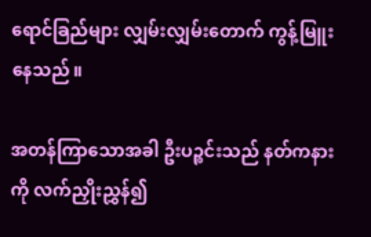ရောင်ခြည်များ လျှမ်းလျှမ်းတောက် ကွန့်မြူးနေသည်။

အတန်ကြာသောအခါ ဦးပဉ္စင်းသည် နတ်ကနားကို လက်ညှိုးညွှန်၍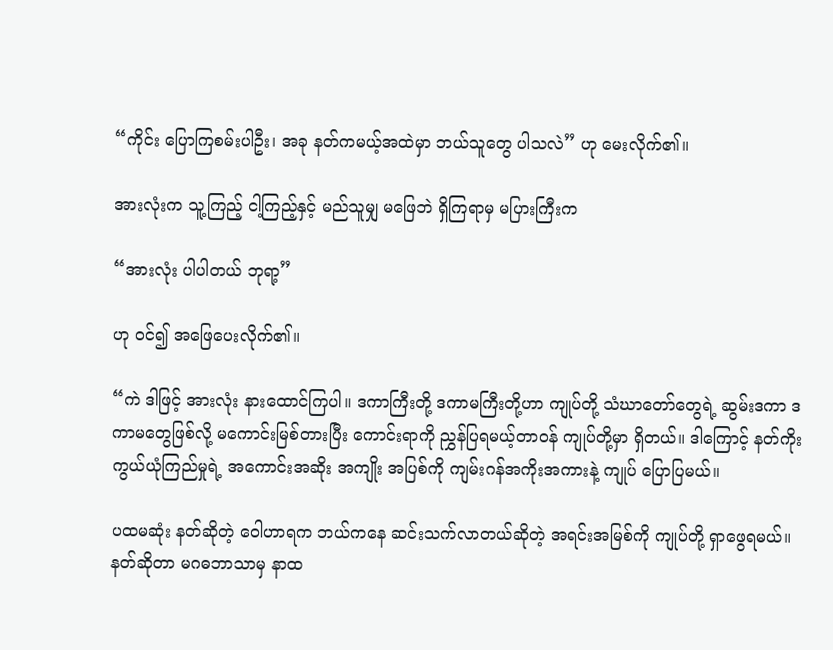“ကိုင်း ပြောကြစမ်းပါဦး၊ အခု နတ်ကမယ့်အထဲမှာ ဘယ်သူတွေ ပါသလဲ” ဟု မေးလိုက်၏။

အားလုံးက သူ့ကြည့် ငါ့ကြည့်နှင့် မည်သူမျှ မဖြေဘဲ ရှိကြရာမှ မပြားကြီးက

“အားလုံး ပါပါတယ် ဘုရာ့”

ဟု ဝင်၍ အဖြေပေးလိုက်၏။

“ကဲ ဒါဖြင့် အားလုံး နားထောင်ကြပါ။ ဒကာကြီးတို့ ဒကာမကြီးတို့ဟာ ကျုပ်တို့ သံဃာတော်တွေရဲ့ ဆွမ်းဒကာ ဒကာမတွေဖြစ်လို့ မကောင်းမြစ်တားပြီး ကောင်းရာကို ညွှန်ပြရမယ့်တာဝန် ကျုပ်တို့မှာ ရှိတယ်။ ဒါကြောင့် နတ်ကိုးကွယ်ယုံကြည်မှုရဲ့ အကောင်းအဆိုး အကျိုး အပြစ်ကို ကျမ်းဂန်အကိုးအကားနဲ့ ကျုပ် ပြောပြမယ်။

ပထမဆုံး နတ်ဆိုတဲ့ ဝေါဟာရက ဘယ်ကနေ ဆင်းသက်လာတယ်ဆိုတဲ့ အရင်းအမြစ်ကို ကျုပ်တို့ ရှာဖွေရမယ်။ နတ်ဆိုတာ မဂဓဘာသာမှ နာထ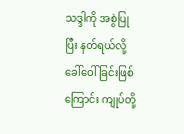သဒ္ဒါကို အစွဲပြုပြီး နတ်ရယ်လို့ ခေါ်ဝေါ်ခြင်းဖြစ်ကြောင်း ကျုပ်တို့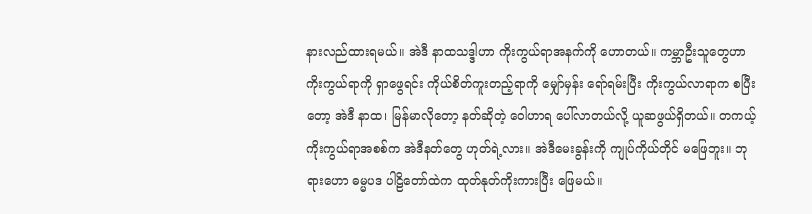နားလည်ထားရမယ်။ အဲဒီ နာထသဒ္ဒါဟာ ကိုးကွယ်ရာအနက်ကို ဟောတယ်။ ကမ္ဘာဦးသူတွေဟာ ကိုးကွယ်ရာကို ရှာဖွေရင်း ကိုယ်စိတ်ကူးတည့်ရာကို မျှော်မှန်း ရော်ရမ်းပြီး ကိုးကွယ်လာရာက စပြီးတော့ အဲဒီ နာထ၊ မြန်မာလိုတော့ နတ်ဆိုတဲ့ ဝေါဟာရ ပေါ်လာတယ်လို့ ယူဆဖွယ်ရှိတယ်။ တကယ့် ကိုးကွယ်ရာအစစ်က အဲဒီနတ်တွေ ဟုတ်ရဲ့လား။ အဲဒီမေးခွန်းကို ကျုပ်ကိုယ်တိုင် မဖြေဘူး။ ဘုရားဟော ဓမ္မပဒ ပါဠိတော်ထဲက ထုတ်နုတ်ကိုးကားပြီး ဖြေမယ်။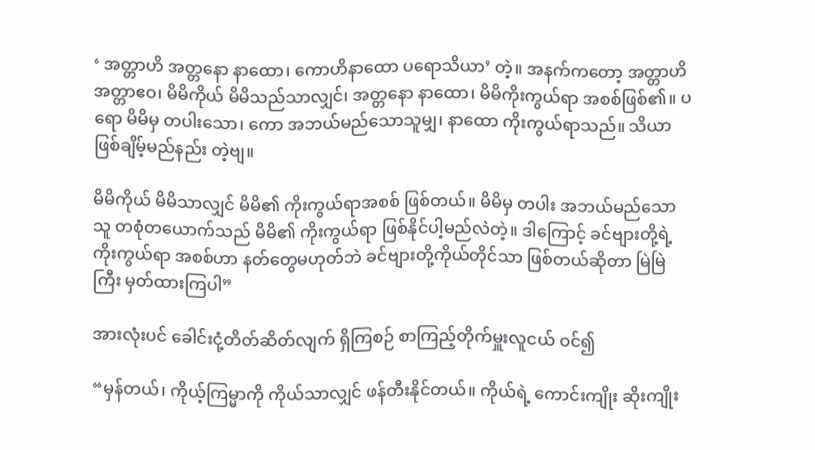‘ အတ္တာဟိ အတ္တနော နာထော၊ ကောဟိနာထော ပရောသိယာ’ တဲ့။ အနက်ကတော့ အတ္တာဟိ အတ္တာဧဝ၊ မိမိကိုယ် မိမိသည်သာလျှင်၊ အတ္တနော နာထော၊ မိမိကိုးကွယ်ရာ အစစ်ဖြစ်၏။ ပရော မိမိမှ တပါးသော၊ ကော အဘယ်မည်သောသူမျှ၊ နာထော ကိုးကွယ်ရာသည်။ သိယာ ဖြစ်ချိမ့်မည်နည်း တဲ့ဗျ။

မိမိကိုယ် မိမိသာလျှင် မိမိ၏ ကိုးကွယ်ရာအစစ် ဖြစ်တယ်။ မိမိမှ တပါး အဘယ်မည်သောသူ တစုံတယောက်သည် မိမိ၏ ကိုးကွယ်ရာ ဖြစ်နိုင်ပါ့မည်လဲတဲ့။ ဒါကြောင့် ခင်ဗျားတို့ရဲ့ ကိုးကွယ်ရာ အစစ်ဟာ နတ်တွေမဟုတ်ဘဲ ခင်ဗျားတို့ကိုယ်တိုင်သာ ဖြစ်တယ်ဆိုတာ မြဲမြဲကြီး မှတ်ထားကြပါ”

အားလုံးပင် ခေါင်းငုံ့တိတ်ဆိတ်လျက် ရှိကြစဉ် စာကြည့်တိုက်မှူးလူငယ် ဝင်၍

“မှန်တယ်၊ ကိုယ့်ကြမ္မာကို ကိုယ်သာလျှင် ဖန်တီးနိုင်တယ်။ ကိုယ်ရဲ့ ကောင်းကျိုး ဆိုးကျိုး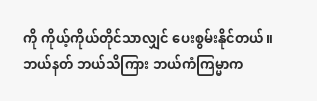ကို ကိုယ့်ကိုယ်တိုင်သာလျှင် ပေးစွမ်းနိုင်တယ်။ ဘယ်နတ် ဘယ်သိကြား ဘယ်ကံကြမ္မာက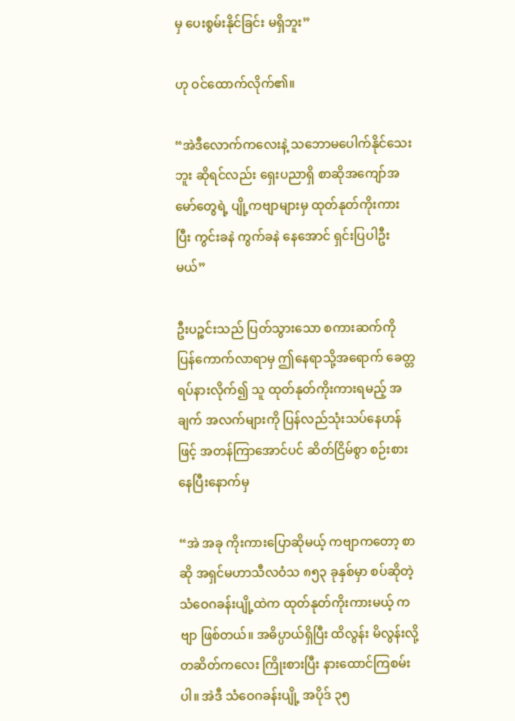မှ ပေးစွမ်းနိုင်ခြင်း မရှိဘူး”

ဟု ဝင်ထောက်လိုက်၏။

“အဲဒီလောက်ကလေးနဲ့ သဘောမပေါက်နိုင်သေးဘူး ဆိုရင်လည်း ရှေးပညာရှိ စာဆိုအကျော်အမော်တွေရဲ့ ပျို့ကဗျာများမှ ထုတ်နုတ်ကိုးကားပြီး ကွင်းခနဲ ကွက်ခနဲ နေအောင် ရှင်းပြပါဦးမယ်”

ဦးပဉ္စင်းသည် ပြတ်သွားသော စကားဆက်ကို ပြန်ကောက်လာရာမှ ဤနေရာသို့အရောက် ခေတ္တရပ်နားလိုက်၍ သူ ထုတ်နုတ်ကိုးကားရမည့် အချက် အလက်များကို ပြန်လည်သုံးသပ်နေဟန်ဖြင့် အတန်ကြာအောင်ပင် ဆိတ်ငြိမ်စွာ စဉ်းစားနေပြီးနောက်မှ

“အဲ အခု ကိုးကားပြောဆိုမယ့် ကဗျာကတော့ စာဆို အရှင်မဟာသီလဝံသ ၈၅၃ ခုနှစ်မှာ စပ်ဆိုတဲ့ သံဝေဂခန်းပျို့ထဲက ထုတ်နုတ်ကိုးကားမယ့် ကဗျာ ဖြစ်တယ်။ အဓိပ္ပာယ်ရှိပြီး ထိလွန်း မိလွန်းလို့ တဆိတ်ကလေး ကြိုးစားပြီး နားထောင်ကြစမ်းပါ။ အဲဒီ သံဝေဂခန်းပျို့ အပိုဒ် ၃၅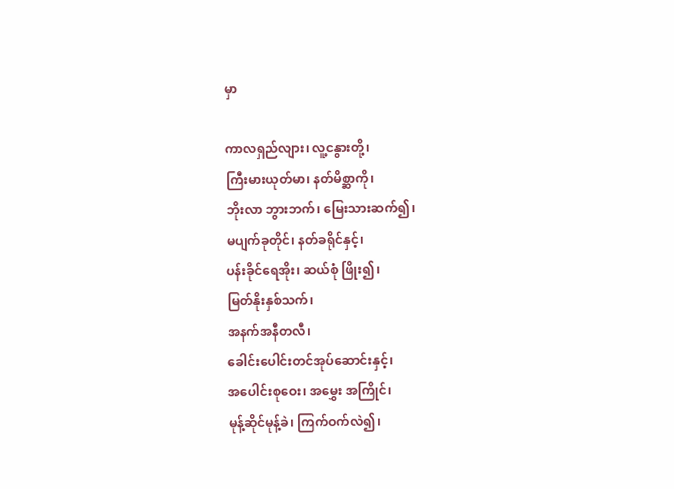မှာ

ကာလရှည်လျား၊ လူ့ငနွားတို့၊
ကြီးမားယုတ်မာ၊ နတ်မိစ္ဆာကို၊
ဘိုးလာ ဘွားဘက်၊ မြေးသားဆက်၍၊
မပျက်ခုတိုင်၊ နတ်ခရိုင်နှင့်၊
ပန်းခိုင်ရေအိုး၊ ဆယ်စုံ ဖြိုး၍၊
မြတ်နိုးနှစ်သက်၊
အနက်အနီတလီ၊
ခေါင်းပေါင်းတင်အုပ်ဆောင်းနှင့်၊
အပေါင်းစုဝေး၊ အမွှေး အကြိုင်၊
မုန့်ဆိုင်မုန့်ခဲ၊ ကြက်ဝက်လဲ၍၊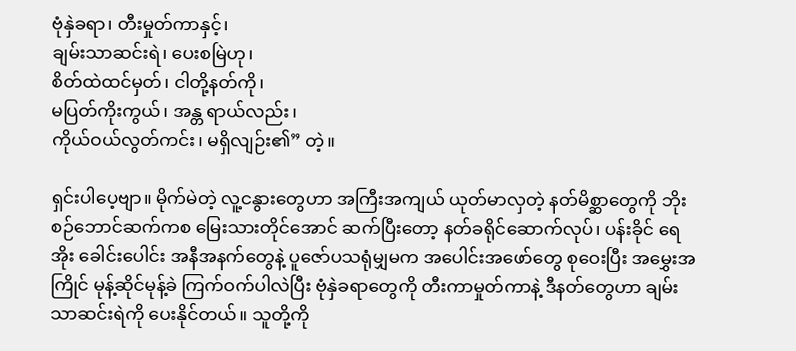ဗုံနှဲခရာ၊ တီးမှုတ်ကာနှင့်၊
ချမ်းသာဆင်းရဲ၊ ပေးစမြဲဟု၊
စိတ်ထဲထင်မှတ်၊ ငါတို့နတ်ကို၊
မပြတ်ကိုးကွယ်၊ အန္တ ရာယ်လည်း၊
ကိုယ်ဝယ်လွတ်ကင်း၊ မရှိလျဉ်း၏” တဲ့။

ရှင်းပါပေ့ဗျာ။ မိုက်မဲတဲ့ လူ့ငနွားတွေဟာ အကြီးအကျယ် ယုတ်မာလှတဲ့ နတ်မိစ္ဆာတွေကို ဘိုးစဉ်ဘောင်ဆက်ကစ မြေးသားတိုင်အောင် ဆက်ပြီးတော့ နတ်ခရိုင်ဆောက်လုပ်၊ ပန်းခိုင် ရေအိုး ခေါင်းပေါင်း အနီအနက်တွေနဲ့ ပူဇော်ပသရုံမျှမက အပေါင်းအဖော်တွေ စုဝေးပြီး အမွှေးအကြိုင် မုန့်ဆိုင်မုန့်ခဲ ကြက်ဝက်ပါလဲပြီး ဗုံနှဲခရာတွေကို တီးကာမှုတ်ကာနဲ့ ဒီနတ်တွေဟာ ချမ်းသာဆင်းရဲကို ပေးနိုင်တယ်။ သူတို့ကို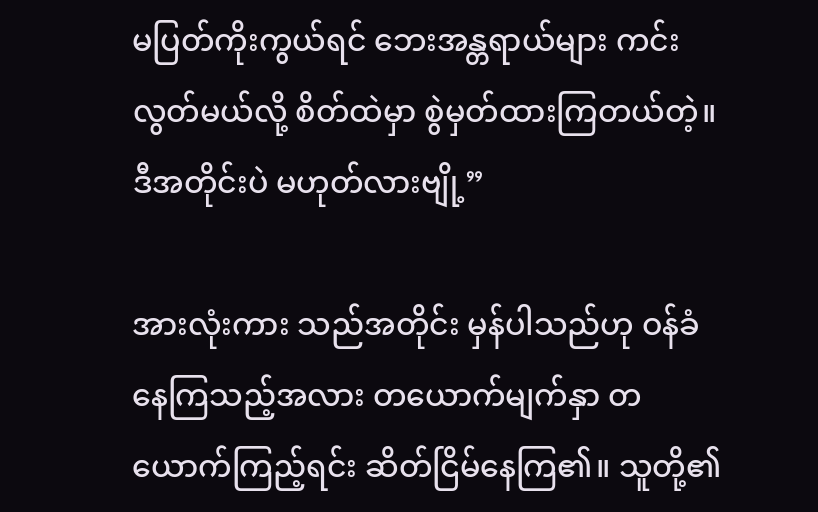မပြတ်ကိုးကွယ်ရင် ဘေးအန္တရာယ်များ ကင်းလွတ်မယ်လို့ စိတ်ထဲမှာ စွဲမှတ်ထားကြတယ်တဲ့။ ဒီအတိုင်းပဲ မဟုတ်လားဗျို့”

အားလုံးကား သည်အတိုင်း မှန်ပါသည်ဟု ဝန်ခံနေကြသည့်အလား တယောက်မျက်နှာ တယောက်ကြည့်ရင်း ဆိတ်ငြိမ်နေကြ၏။ သူတို့၏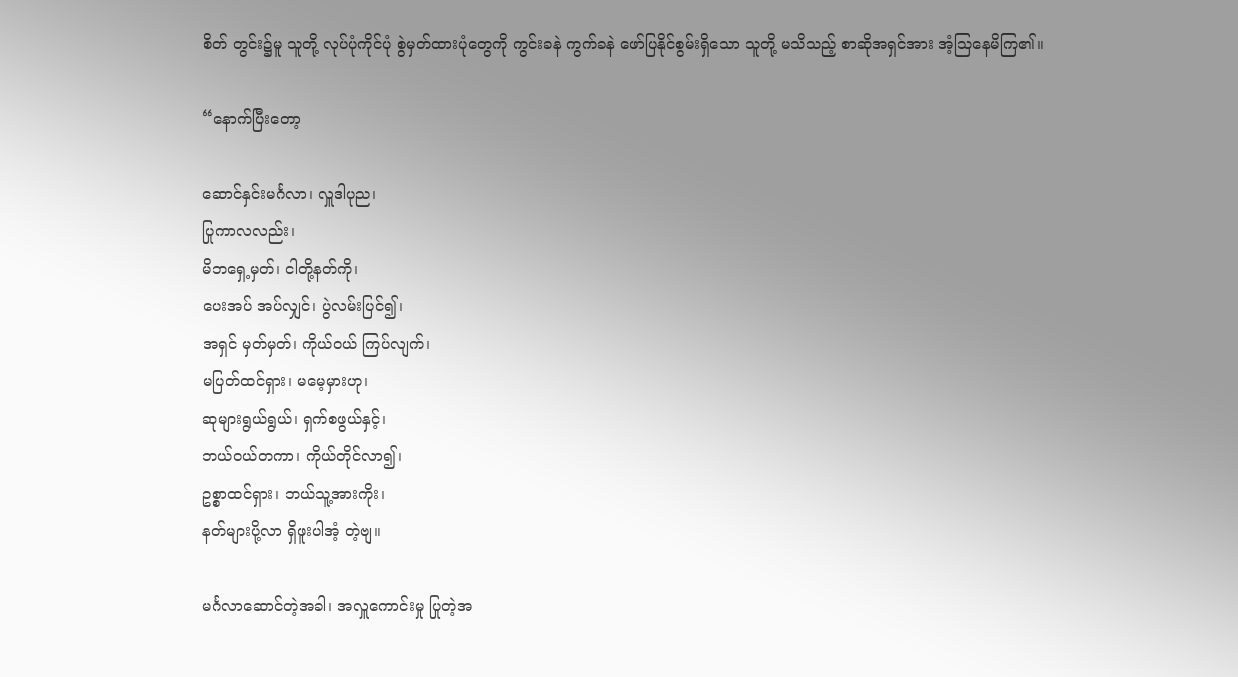စိတ် တွင်း၌မူ သူတို့ လုပ်ပုံကိုင်ပုံ စွဲမှတ်ထားပုံတွေကို ကွင်းခနဲ ကွက်ခနဲ ဖော်ပြနိုင်စွမ်းရှိသော သူတို့ မသိသည့် စာဆိုအရှင်အား အံ့သြနေမိကြ၏။

“နောက်ပြီးတော့

ဆောင်နှင်းမင်္ဂလာ၊ လှူဒါပုည၊
ပြုကာလလည်း၊
မိဘရှေ့မှတ်၊ ငါတို့နတ်ကို၊
ပေးအပ် အပ်လျှင်၊ ပွဲလမ်းပြင်၍၊
အရှင် မှတ်မှတ်၊ ကိုယ်ဝယ် ကြပ်လျက်၊
မပြတ်ထင်ရှား၊ မမေ့မှားဟု၊
ဆုများရွယ်ရွယ်၊ ရှက်စဖွယ်နှင့်၊
ဘယ်ဝယ်တကာ၊ ကိုယ်တိုင်လာ၍၊
ဥစ္စာထင်ရှား၊ ဘယ်သူ့အားကိုး၊
နတ်များပို့လာ ရှိဖူးပါအံ့ တဲ့ဗျ။

မင်္ဂလာဆောင်တဲ့အခါ၊ အလှူကောင်းမှု ပြုတဲ့အ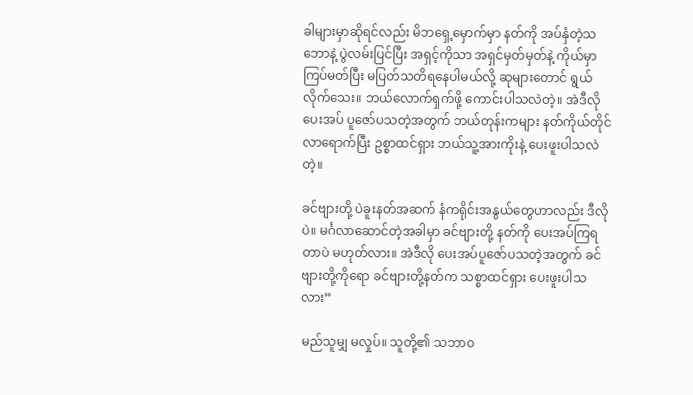ခါများမှာဆိုရင်လည်း မိဘရှေ့မှောက်မှာ နတ်ကို အပ်နှံတဲ့သဘောနဲ့ ပွဲလမ်းပြင်ပြီး အရှင့်ကိုသာ အရှင်မှတ်မှတ်နဲ့ ကိုယ်မှာကြပ်မတ်ပြီး မပြတ်သတိရနေပါမယ်လို့ ဆုများတောင် ရွယ်လိုက်သေး။ ဘယ်လောက်ရှက်ဖို့ ကောင်းပါသလဲတဲ့။ အဲဒီလို ပေးအပ် ပူဇော်ပသတဲ့အတွက် ဘယ်တုန်းကများ နတ်ကိုယ်တိုင် လာရောက်ပြီး ဥစ္စာထင်ရှား ဘယ်သူ့အားကိုးနဲ့ ပေးဖူးပါသလဲတဲ့။

ခင်ဗျားတို့ ပဲခူးနတ်အဆက် နံကရိုင်းအနွယ်တွေဟာလည်း ဒီလိုပဲ။ မင်္ဂလာဆောင်တဲ့အခါမှာ ခင်ဗျားတို့ နတ်ကို ပေးအပ်ကြရတာပဲ မဟုတ်လား။ အဲဒီလို ပေးအပ်ပူဇော်ပသတဲ့အတွက် ခင်ဗျားတို့ကိုရော ခင်ဗျားတို့နတ်က သစ္စာထင်ရှား ပေးဖူးပါသလား”

မည်သူမျှ မလှုပ်။ သူတို့၏ သဘာဝ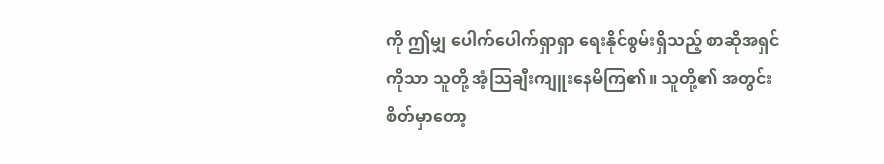ကို ဤမျှ ပေါက်ပေါက်ရှာရှာ ရေးနိုင်စွမ်းရှိသည့် စာဆိုအရှင်ကိုသာ သူတို့ အံ့သြချီးကျူးနေမိကြ၏။ သူတို့၏ အတွင်းစိတ်မှာတော့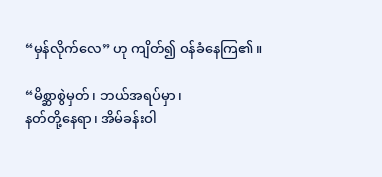“မှန်လိုက်လေ” ဟု ကျိတ်၍ ဝန်ခံနေကြ၏။

“မိစ္ဆာစွဲမှတ်၊ ဘယ်အရပ်မှာ၊
နတ်တို့နေရာ၊ အိမ်ခန်းဝါ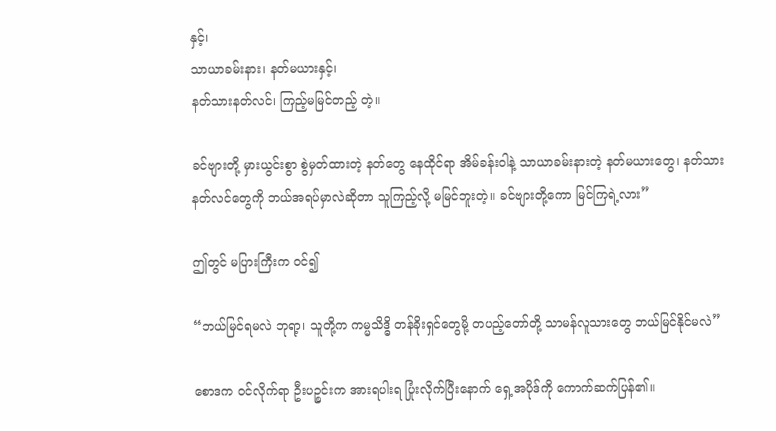နှင့်၊
သာယာခမ်းနား၊ နတ်မယားနှင့်၊
နတ်သားနတ်လင်၊ ကြည့်မမြင်တည့် တဲ့။

ခင်ဗျားတို့ မှားယွင်းစွာ စွဲမှတ်ထားတဲ့ နတ်တွေ နေထိုင်ရာ အိမ်ခန်းဝါနဲ့ သာယာခမ်းနားတဲ့ နတ်မယားတွေ၊ နတ်သား နတ်လင်တွေကို ဘယ်အရပ်မှာလဲဆိုတာ သူကြည့်လို့ မမြင်ဘူးတဲ့။ ခင်ဗျားတို့ကော မြင်ကြရဲ့လား”

ဤတွင် မပြားကြီးက ဝင်၍

“ဘယ်မြင်ရမလဲ ဘုရာ့၊ သူတို့က ကမ္မသိဒ္ဓိ တန်ခိုးရှင်တွေမို့ တပည့်တော်တို့ သာမန်လူသားတွေ ဘယ်မြင်နိုင်မလဲ”

စောဒက ဝင်လိုက်ရာ ဦးပဉ္စင်းက အားရပါးရ ပြုံးလိုက်ပြီးနောက် ရှေ့အပိုဒ်ကို ကောက်ဆက်ပြန်၏။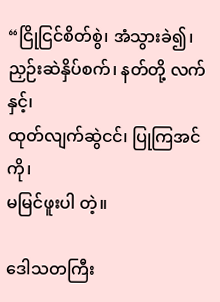“ငြိုငြင်စိတ်စွဲ၊ အံသွားခဲ၍၊
ညှဉ်းဆဲနှိပ်စက်၊ နတ်တို့ လက်နှင့်၊
ထုတ်လျက်ဆွဲငင်၊ ပြုကြအင်ကို၊
မမြင်ဖူးပါ တဲ့။

ဒေါသတကြီး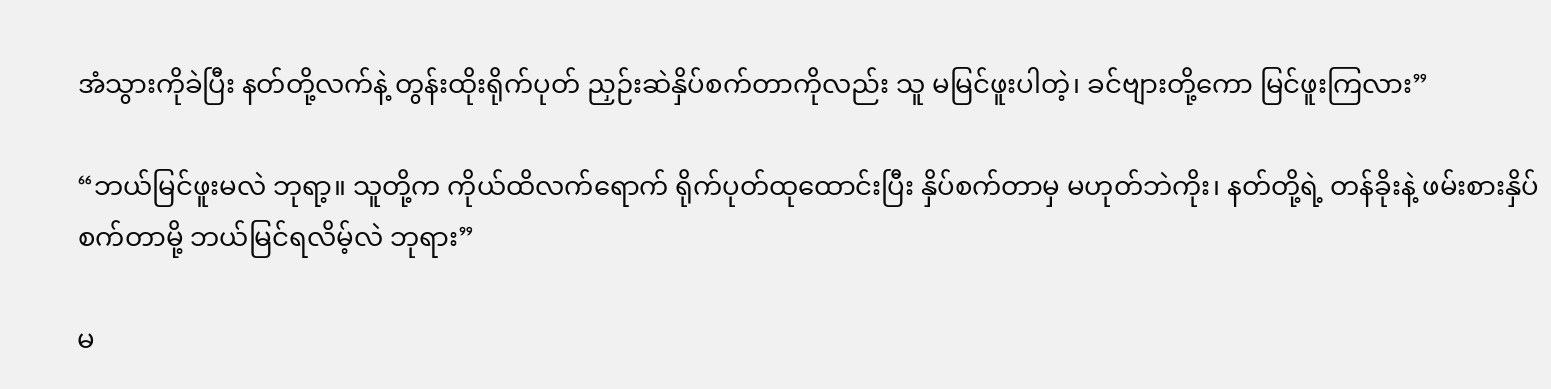အံသွားကိုခဲပြီး နတ်တို့လက်နဲ့ တွန်းထိုးရိုက်ပုတ် ညှဉ်းဆဲနှိပ်စက်တာကိုလည်း သူ မမြင်ဖူးပါတဲ့၊ ခင်ဗျားတို့ကော မြင်ဖူးကြလား”

“ဘယ်မြင်ဖူးမလဲ ဘုရာ့။ သူတို့က ကိုယ်ထိလက်ရောက် ရိုက်ပုတ်ထုထောင်းပြီး နှိပ်စက်တာမှ မဟုတ်ဘဲကိုး၊ နတ်တို့ရဲ့ တန်ခိုးနဲ့ ဖမ်းစားနှိပ်စက်တာမို့ ဘယ်မြင်ရလိမ့်လဲ ဘုရား”

မ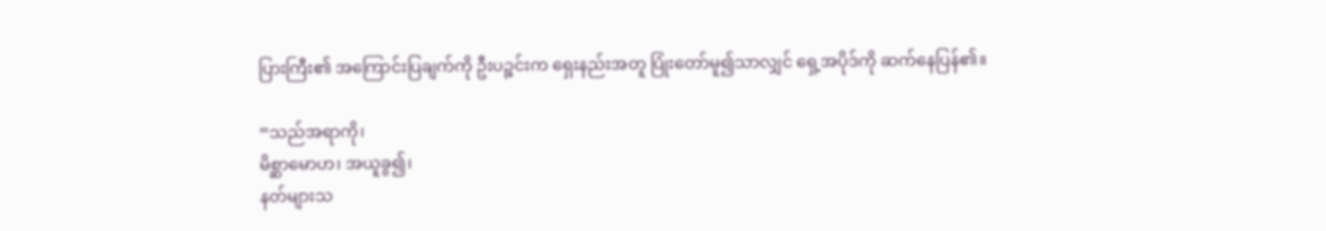ပြားကြီး၏ အကြောင်းပြချက်ကို ဦးပဉ္စင်းက ရှေးနည်းအတူ ပြုံးတော်မူ၍သာလျှင် ရှေ့အပိုဒ်ကို ဆက်နေပြန်၏။

“သည်အရာကို၊
မိစ္ဆာမောဟ၊ အယူခွ၍၊
နတ်များသ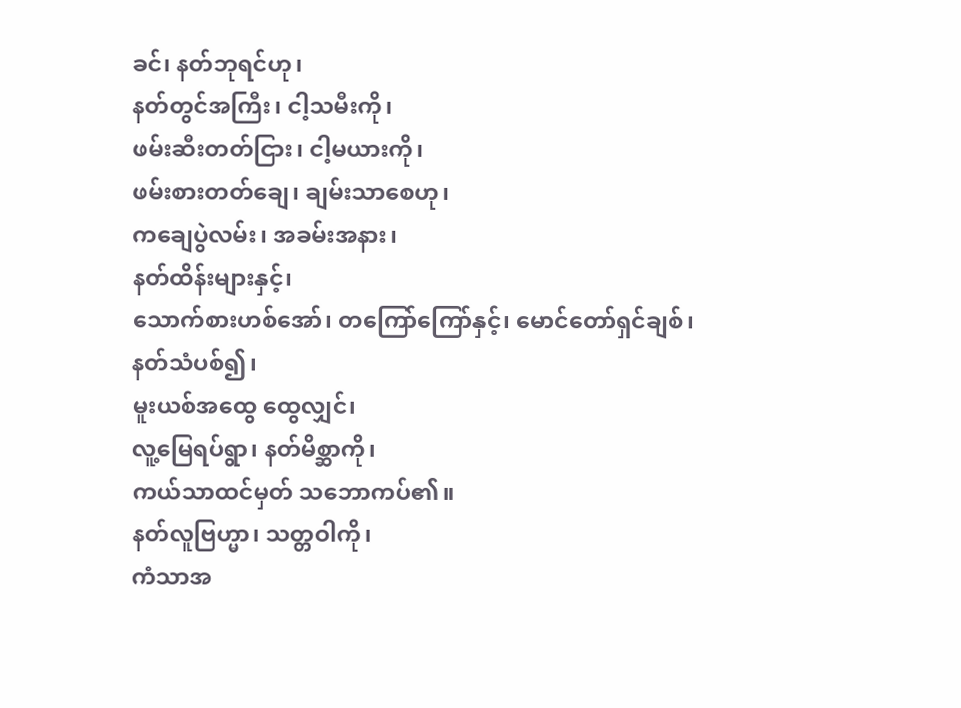ခင်၊ နတ်ဘုရင်ဟု၊
နတ်တွင်အကြီး၊ ငါ့သမီးကို၊
ဖမ်းဆီးတတ်ငြား၊ ငါ့မယားကို၊
ဖမ်းစားတတ်ချေ၊ ချမ်းသာစေဟု၊
ကချေပွဲလမ်း၊ အခမ်းအနား၊
နတ်ထိန်းများနှင့်၊
သောက်စားဟစ်အော်၊ တကြော်ကြော်နှင့်၊ မောင်တော်ရှင်ချစ်၊ နတ်သံပစ်၍၊
မူးယစ်အထွေ ထွေလျှင်၊
လူ့မြေရပ်ရွာ၊ နတ်မိစ္ဆာကို၊
ကယ်သာထင်မှတ် သဘောကပ်၏။
နတ်လူဗြဟ္မာ၊ သတ္တဝါကို၊
ကံသာအ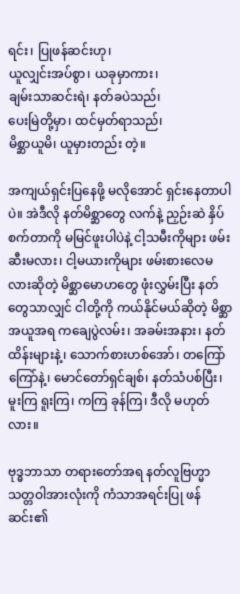ရင်း၊ ပြုဖန်ဆင်းဟု၊
ယူလျှင်းအပ်စွာ၊ ယခုမှာကား၊
ချမ်းသာဆင်းရဲ၊ နတ်ခပဲသည်၊
ပေးမြဲတို့မှာ၊ ထင်မှတ်ရာသည်၊
မိစ္ဆာယူမိ၊ ယူမှားတည်း တဲ့။

အကျယ်ရှင်းပြနေဖို့ မလိုအောင် ရှင်းနေတာပါပဲ။ အဲဒီလို နတ်မိစ္ဆာတွေ လက်နဲ့ ညှဉ်းဆဲ နှိပ်စက်တာကို မမြင်ဖူးပါပဲနဲ့ ငါ့သမီးကိုများ ဖမ်းဆီးမလား၊ ငါ့မယားကိုများ ဖမ်းစားလေမလားဆိုတဲ့ မိစ္ဆာမောဟတွေ ဖုံးလွှမ်းပြီး နတ်တွေသာလျှင် ငါတို့ကို ကယ်နိုင်မယ်ဆိုတဲ့ မိစ္ဆာအယူအရ ကချေပွဲလမ်း၊ အခမ်းအနား၊ နတ်ထိန်းများနဲ့၊ သောက်စားဟစ်အော်၊ တကြော်ကြော်နဲ့၊ မောင်တော်ရှင်ချစ်၊ နတ်သံပစ်ပြီး၊ မူးကြ ရူးကြ၊ ကကြ ခုန်ကြ၊ ဒီလို မဟုတ်လား။

ဗုဒ္ဓဘာသာ တရားတော်အရ နတ်လူဗြဟ္မာ သတ္တဝါအားလုံးကို ကံသာအရင်းပြု ဖန်ဆင်း၏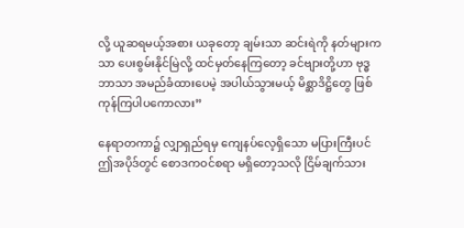လို့ ယူဆရမယ့်အစား ယခုတော့ ချမ်းသာ ဆင်းရဲကို နတ်များကသာ ပေးစွမ်းနိုင်မြဲလို့ ထင်မှတ်နေကြတော့ ခင်ဗျားတို့ဟာ ဗုဒ္ဓဘာသာ အမည်ခံထားပေမဲ့ အပါယ်သွားမယ့် မိစ္ဆာဒိဋ္ဌိတွေ ဖြစ်ကုန်ကြပါပကောလား”

နေရာတကာ၌ လျှာရှည်ရမှ ကျေနပ်လေ့ရှိသော မပြားကြီးပင် ဤအပိုဒ်တွင် စောဒကဝင်စရာ မရှိတော့သလို ငြိမ်ချက်သား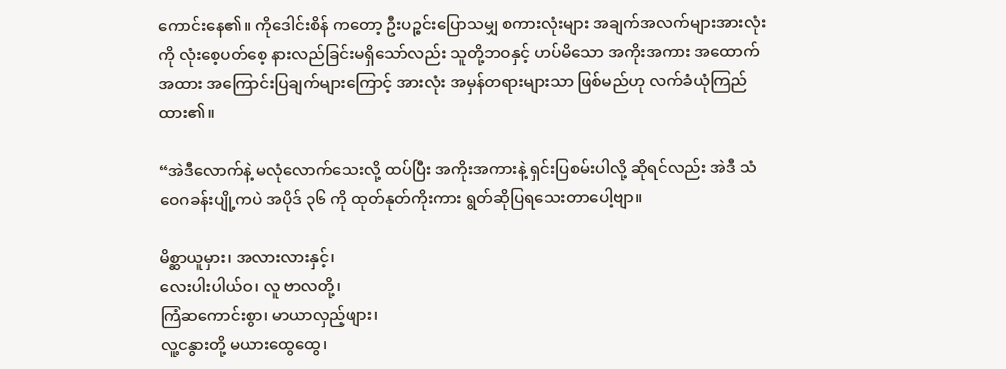ကောင်းနေ၏။ ကိုဒေါင်းစိန် ကတော့ ဦးပဉ္စင်းပြောသမျှ စကားလုံးများ အချက်အလက်များအားလုံးကို လုံးစေ့ပတ်စေ့ နားလည်ခြင်းမရှိသော်လည်း သူတို့ဘဝနှင့် ဟပ်မိသော အကိုးအကား အထောက်အထား အကြောင်းပြချက်များကြောင့် အားလုံး အမှန်တရားများသာ ဖြစ်မည်ဟု လက်ခံယုံကြည်ထား၏။

“အဲဒီလောက်နဲ့ မလုံလောက်သေးလို့ ထပ်ပြီး အကိုးအကားနဲ့ ရှင်းပြစမ်းပါလို့ ဆိုရင်လည်း အဲဒီ သံဝေဂခန်းပျို့ကပဲ အပိုဒ် ၃၆ ကို ထုတ်နုတ်ကိုးကား ရွတ်ဆိုပြရသေးတာပေါ့ဗျာ။

မိစ္ဆာယူမှား၊ အလားလားနှင့်၊
လေးပါးပါယ်ဝ၊ လူ ဗာလတို့၊
ကြံဆကောင်းစွာ၊ မာယာလှည့်ဖျား၊
လူ့ငနွားတို့ မယားထွေထွေ၊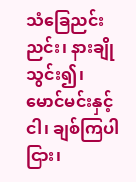သံခြေညင်းညင်း၊ နားချိုသွင်း၍၊
မောင်မင်းနှင့်ငါ၊ ချစ်ကြပါငြား၊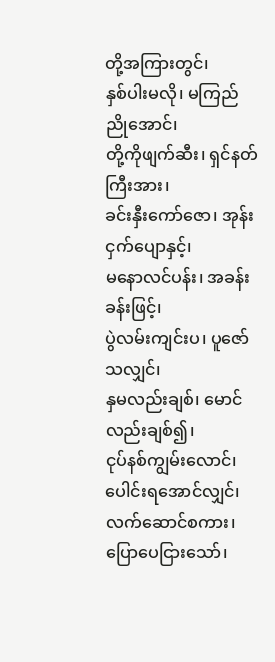တို့အကြားတွင်၊
နှစ်ပါးမလို၊ မကြည်ညိုအောင်၊
တို့ကိုဖျက်ဆီး၊ ရှင်နတ်ကြီးအား၊
ခင်းနှီးကော်ဇော၊ အုန်းငှက်ပျောနှင့်၊
မနောလင်ပန်း၊ အခန်းခန်းဖြင့်၊
ပွဲလမ်းကျင်းပ၊ ပူဇော်သလျှင်၊
နှမလည်းချစ်၊ မောင်လည်းချစ်၍၊
ငုပ်နစ်ကျွမ်းလောင်၊ ပေါင်းရအောင်လျှင်၊ လက်ဆောင်စကား၊ ပြောပေငြားသော်၊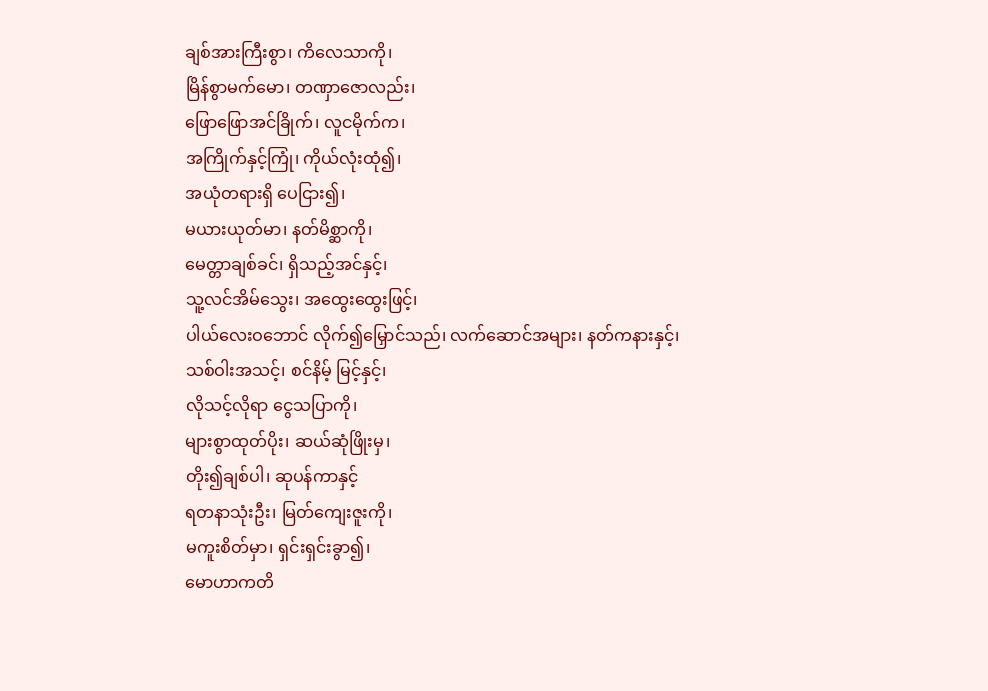ချစ်အားကြီးစွာ၊ ကိလေသာကို၊
မြိန်စွာမက်မော၊ တဏှာဇောလည်း၊
ဖြောဖြောအင်ခြိုက်၊ လူငမိုက်က၊
အကြိုက်နှင့်ကြုံ၊ ကိုယ်လုံးထုံ၍၊
အယုံတရားရှိ ပေငြား၍၊
မယားယုတ်မာ၊ နတ်မိစ္ဆာကို၊
မေတ္တာချစ်ခင်၊ ရှိသည့်အင်နှင့်၊
သူ့လင်အိမ်သွေး၊ အထွေးထွေးဖြင့်၊
ပါယ်လေးဝဘောင် လိုက်၍မြှောင်သည်၊ လက်ဆောင်အများ၊ နတ်ကနားနှင့်၊
သစ်ဝါးအသင့်၊ စင်နိမ့် မြင့်နှင့်၊
လိုသင့်လိုရာ ငွေသပြာကို၊
များစွာထုတ်ပိုး၊ ဆယ်ဆုံဖြိုးမှ၊
တိုး၍ချစ်ပါ၊ ဆုပန်ကာနှင့်
ရတနာသုံးဦး၊ မြတ်ကျေးဇူးကို၊
မကူးစိတ်မှာ၊ ရှင်းရှင်းခွာ၍၊
မောဟာကတိ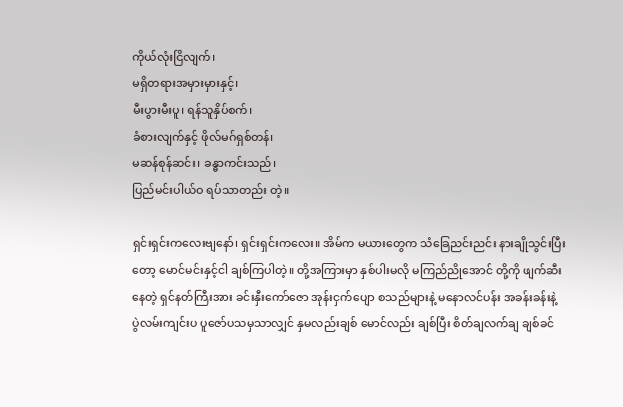ကိုယ်လုံးငြိလျက်၊
မရှိတရားအမှားမှားနှင့်၊
မီးပွားမီးပူ၊ ရန်သူနှိပ်စက်၊
ခံစားလျက်နှင့် ဖိုလ်မဂ်ရှစ်တန်၊
မဆန်စုန်ဆင်း၊ ခန္ဓာကင်းသည်၊
ပြည်မင်းပါယ်ဝ ရပ်သာတည်း တဲ့။

ရှင်းရှင်းကလေးဗျနော်၊ ရှင်းရှင်းကလေး။ အိမ်က မယားတွေက သံခြေညင်းညင်း နားချိုသွင်းပြီးတော့ မောင်မင်းနှင့်ငါ ချစ်ကြပါတဲ့။ တို့အကြားမှာ နှစ်ပါးမလို မကြည်ညိုအောင် တို့ကို ဖျက်ဆီးနေတဲ့ ရှင်နတ်ကြီးအား ခင်းနှီးကော်ဇော အုန်းငှက်ပျော စသည်များနဲ့ မနောလင်ပန်း အခန်းခန်းနဲ့ ပွဲလမ်းကျင်းပ ပူဇော်ပသမှသာလျှင် နှမလည်းချစ် မောင်လည်း ချစ်ပြီး စိတ်ချလက်ချ ချစ်ခင်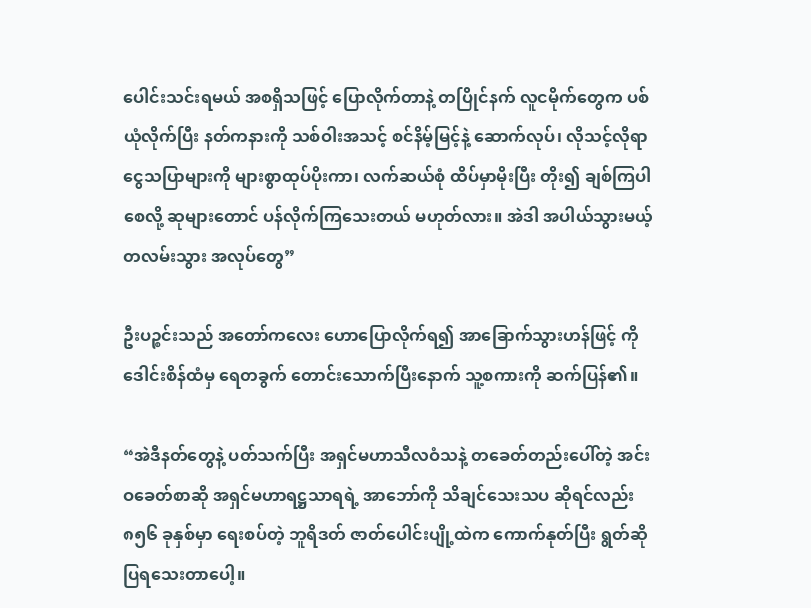ပေါင်းသင်းရမယ် အစရှိသဖြင့် ပြောလိုက်တာနဲ့ တပြိုင်နက် လူငမိုက်တွေက ပစ်ယုံလိုက်ပြီး နတ်ကနားကို သစ်ဝါးအသင့် စင်နိမ့်မြင့်နဲ့ ဆောက်လုပ်၊ လိုသင့်လိုရာ ငွေသပြာများကို များစွာထုပ်ပိုးကာ၊ လက်ဆယ်စုံ ထိပ်မှာမိုးပြီး တိုး၍ ချစ်ကြပါစေလို့ ဆုများတောင် ပန်လိုက်ကြသေးတယ် မဟုတ်လား။ အဲဒါ အပါယ်သွားမယ့် တလမ်းသွား အလုပ်တွေ”

ဦးပဉ္စင်းသည် အတော်ကလေး ဟောပြောလိုက်ရ၍ အာခြောက်သွားဟန်ဖြင့် ကိုဒေါင်းစိန်ထံမှ ရေတခွက် တောင်းသောက်ပြီးနောက် သူ့စကားကို ဆက်ပြန်၏။

“အဲဒီနတ်တွေနဲ့ ပတ်သက်ပြီး အရှင်မဟာသီလဝံသနဲ့ တခေတ်တည်းပေါ်တဲ့ အင်းဝခေတ်စာဆို အရှင်မဟာရဋ္ဌသာရရဲ့ အာဘော်ကို သိချင်သေးသပ ဆိုရင်လည်း ၈၅၆ ခုနှစ်မှာ ရေးစပ်တဲ့ ဘူရိဒတ် ဇာတ်ပေါင်းပျို့ထဲက ကောက်နုတ်ပြီး ရွတ်ဆိုပြရသေးတာပေါ့။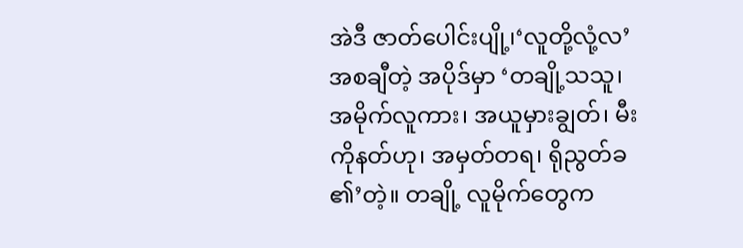အဲဒီ ဇာတ်ပေါင်းပျို့၊‘လူတို့လုံ့လ’ အစချီတဲ့ အပိုဒ်မှာ ‘တချို့သသူ၊ အမိုက်လူကား၊ အယူမှားချွတ်၊ မီးကိုနတ်ဟု၊ အမှတ်တရ၊ ရိုညွတ်ခ ၏’တဲ့။ တချို့ လူမိုက်တွေက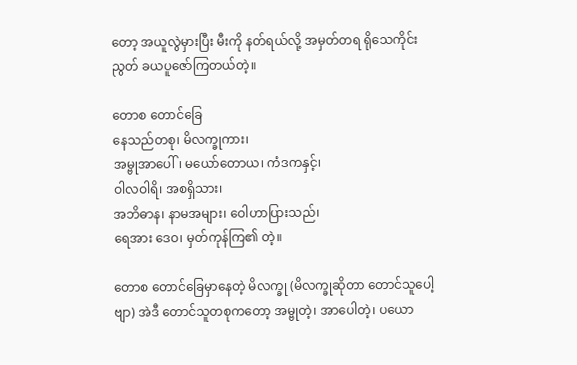တော့ အယူလွဲမှားပြီး မီးကို နတ်ရယ်လို့ အမှတ်တရ ရိုသေကိုင်းညွတ် ခယပူဇော်ကြတယ်တဲ့။

တောစ တောင်ခြေ
နေသည်တစု၊ မိလက္ခုကား၊
အမ္ဗုအာပေါ်၊ မယော်တောယ၊ ကံဒကနှင့်၊
ဝါလဝါရိ၊ အစရှိသား၊
အဘိဓာန၊ နာမအများ၊ ဝေါဟာပြားသည်၊
ရေအား ဒေဝ၊ မှတ်ကုန်ကြ၏ တဲ့။

တောစ တောင်ခြေမှာနေတဲ့ မိလက္ခု (မိလက္ခုဆိုတာ တောင်သူပေါ့ဗျာ) အဲဒီ တောင်သူတစုကတော့ အမ္ဗုတဲ့၊ အာပေါတဲ့၊ ပယော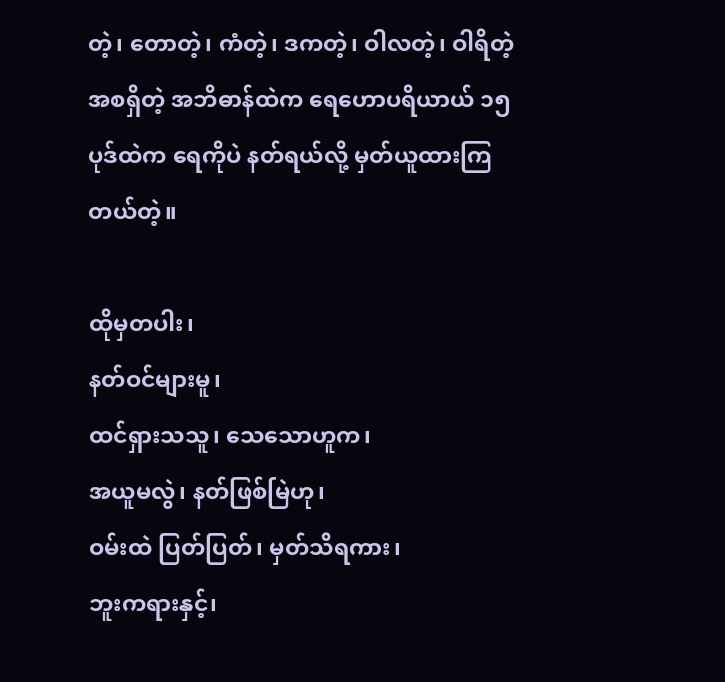တဲ့၊ တောတဲ့၊ ကံတဲ့၊ ဒကတဲ့၊ ဝါလတဲ့၊ ဝါရိတဲ့ အစရှိတဲ့ အဘိဓာန်ထဲက ရေဟောပရိယာယ် ၁၅ ပုဒ်ထဲက ရေကိုပဲ နတ်ရယ်လို့ မှတ်ယူထားကြတယ်တဲ့။

ထိုမှတပါး၊
နတ်ဝင်များမူ၊
ထင်ရှားသသူ၊ သေသောဟူက၊
အယူမလွဲ၊ နတ်ဖြစ်မြဲဟု၊
ဝမ်းထဲ ပြတ်ပြတ်၊ မှတ်သိရကား၊
ဘူးကရားနှင့်၊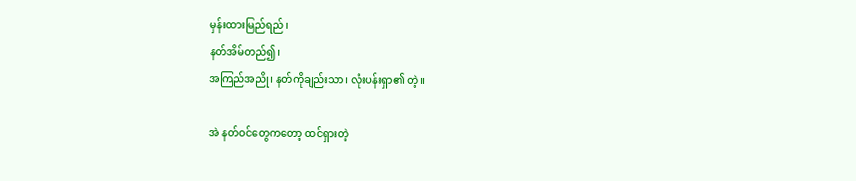မှန်းထားမြည်ရည်၊
နတ်အိမ်တည်၍၊
အကြည်အညို၊ နတ်ကိုချည်းသာ၊ လုံးပန်းရှာ၏ တဲ့။

အဲ နတ်ဝင်တွေကတော့ ထင်ရှားတဲ့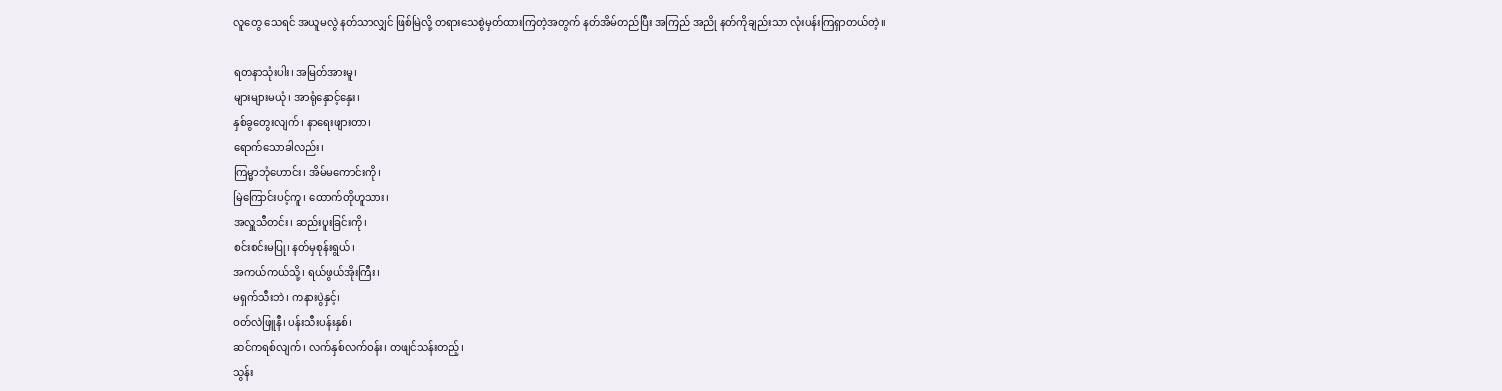လူတွေ သေရင် အယူမလွဲ နတ်သာလျှင် ဖြစ်မြဲလို့ တရားသေစွဲမှတ်ထားကြတဲ့အတွက် နတ်အိမ်တည်ပြီး အကြည် အညို နတ်ကိုချည်းသာ လုံးပန်းကြရှာတယ်တဲ့။

ရတနာသုံးပါး၊ အမြတ်အားမူ၊
များများမယုံ၊ အာရုံနှောင့်နှေး၊
နှစ်ခွတွေးလျက်၊ နာရေးဖျားတာ၊
ရောက်သောခါလည်း၊
ကြမ္မာဘုံဟောင်း၊ အိမ်မကောင်းကို၊
မြဲကြောင်းပင့်ကူ၊ ထောက်တိုဟူသား၊
အလှူသီတင်း၊ ဆည်းပူးခြင်းကို၊
စင်းစင်းမပြု၊ နတ်မှစုန်းရွယ်၊
အကယ်ကယ်သို့၊ ရယ်ဖွယ်အိုးကြီး၊
မရှက်သီးဘဲ၊ ကနားပွဲနှင့်၊
ဝတ်လဲဖြူနီ၊ ပန်းသီးပန်းနှစ်၊
ဆင်ကရစ်လျက်၊ လက်နှစ်လက်ဝန်း၊ တဖျင်သန်းတည့်၊
သွန်း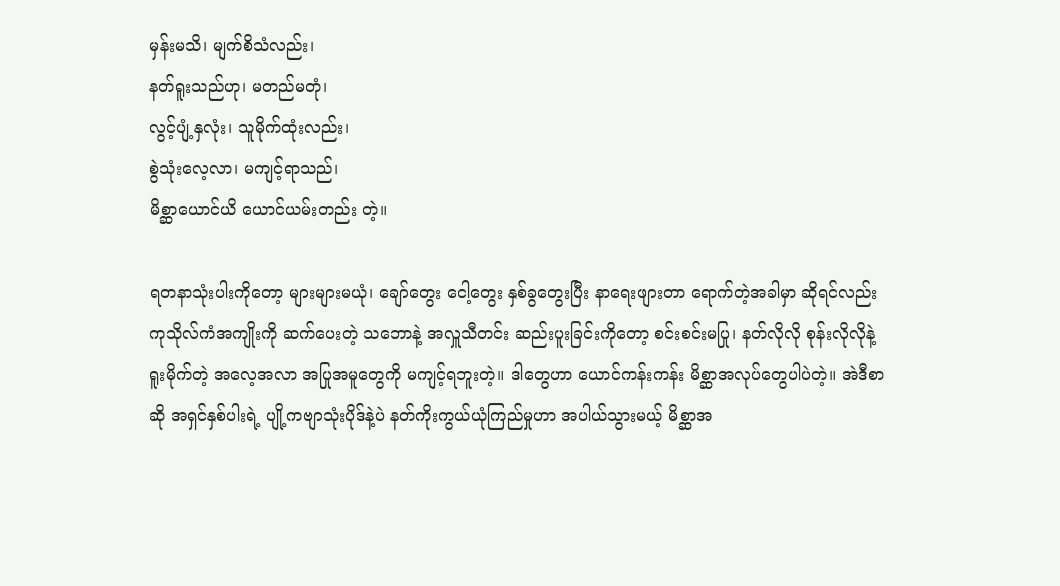မှန်းမသိ၊ မျက်စိသံလည်း၊
နတ်ရူးသည်ဟု၊ မတည်မတုံ၊
လွင့်ပျံ့နှလုံး၊ သူမိုက်ထုံးလည်း၊
စွဲသုံးလေ့လာ၊ မကျင့်ရာသည်၊
မိစ္ဆာယောင်ယိ ယောင်ယမ်းတည်း တဲ့။

ရတနာသုံးပါးကိုတော့ များများမယုံ၊ ချော်တွေး ငေါ့တွေး နှစ်ခွတွေးပြီး နာရေးဖျားတာ ရောက်တဲ့အခါမှာ ဆိုရင်လည်း ကုသိုလ်ကံအကျိုးကို ဆက်ပေးတဲ့ သဘောနဲ့ အလှူသီတင်း ဆည်းပူးခြင်းကိုတော့ စင်းစင်းမပြု၊ နတ်လိုလို စုန်းလိုလိုနဲ့ ရူးမိုက်တဲ့ အလေ့အလာ အပြုအမူတွေကို မကျင့်ရဘူးတဲ့။ ဒါတွေဟာ ယောင်ကန်းကန်း မိစ္ဆာအလုပ်တွေပါပဲတဲ့။ အဲဒီစာဆို အရှင်နှစ်ပါးရဲ့ ပျို့ကဗျာသုံးပိုဒ်နဲ့ပဲ နတ်ကိုးကွယ်ယုံကြည်မှုဟာ အပါယ်သွားမယ့် မိစ္ဆာအ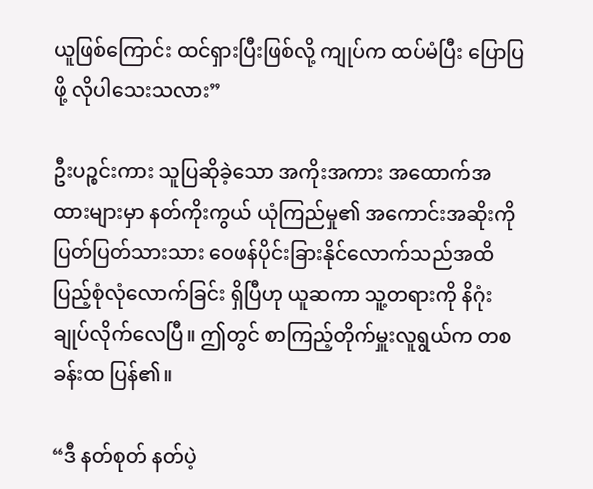ယူဖြစ်ကြောင်း ထင်ရှားပြီးဖြစ်လို့ ကျုပ်က ထပ်မံပြီး ပြောပြဖို့ လိုပါသေးသလား”

ဦးပဉ္စင်းကား သူပြဆိုခဲ့သော အကိုးအကား အထောက်အထားများမှာ နတ်ကိုးကွယ် ယုံကြည်မှု၏ အကောင်းအဆိုးကို ပြတ်ပြတ်သားသား ဝေဖန်ပိုင်းခြားနိုင်လောက်သည်အထိ ပြည့်စုံလုံလောက်ခြင်း ရှိပြီဟု ယူဆကာ သူ့တရားကို နိဂုံးချုပ်လိုက်လေပြီ။ ဤတွင် စာကြည့်တိုက်မှူးလူရွယ်က တစခန်းထ ပြန်၏။

“ဒီ နတ်စုတ် နတ်ပဲ့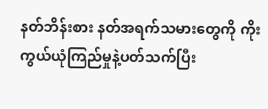နတ်ဘိန်းစား နတ်အရက်သမားတွေကို ကိုးကွယ်ယုံကြည်မှုနဲ့ပတ်သက်ပြီး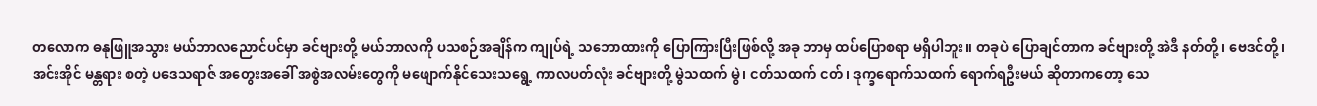တလောက ဓနုဖြူအသွား မယ်ဘာလညောင်ပင်မှာ ခင်ဗျားတို့ မယ်ဘာလကို ပသစဉ်အချိန်က ကျုပ်ရဲ့ သဘောထားကို ပြောကြားပြီးဖြစ်လို့ အခု ဘာမှ ထပ်ပြောစရာ မရှိပါဘူး။ တခုပဲ ပြောချင်တာက ခင်ဗျားတို့ အဲဒီ နတ်တို့၊ ဗေဒင်တို့၊ အင်းအိုင် မန္တရား စတဲ့ ပဒေသရာဇ် အတွေးအခေါ် အစွဲအလမ်းတွေကို မဖျောက်နိုင်သေးသရွေ့ ကာလပတ်လုံး ခင်ဗျားတို့ မွဲသထက် မွဲ၊ ငတ်သထက် ငတ်၊ ဒုက္ခရောက်သထက် ရောက်ရဦးမယ် ဆိုတာကတော့ သေ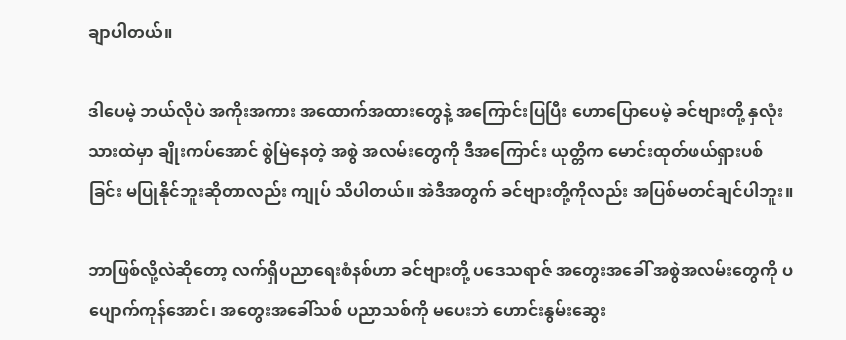ချာပါတယ်။

ဒါပေမဲ့ ဘယ်လိုပဲ အကိုးအကား အထောက်အထားတွေနဲ့ အကြောင်းပြပြီး ဟောပြောပေမဲ့ ခင်ဗျားတို့ နှလုံးသားထဲမှာ ချိုးကပ်အောင် စွဲမြဲနေတဲ့ အစွဲ အလမ်းတွေကို ဒီအကြောင်း ယုတ္တိက မောင်းထုတ်ဖယ်ရှားပစ်ခြင်း မပြုနိုင်ဘူးဆိုတာလည်း ကျုပ် သိပါတယ်။ အဲဒီအတွက် ခင်ဗျားတို့ကိုလည်း အပြစ်မတင်ချင်ပါဘူး။

ဘာဖြစ်လို့လဲဆိုတော့ လက်ရှိပညာရေးစံနစ်ဟာ ခင်ဗျားတို့ ပဒေသရာဇ် အတွေးအခေါ် အစွဲအလမ်းတွေကို ပပျောက်ကုန်အောင်၊ အတွေးအခေါ်သစ် ပညာသစ်ကို မပေးဘဲ ဟောင်းနွမ်းဆွေး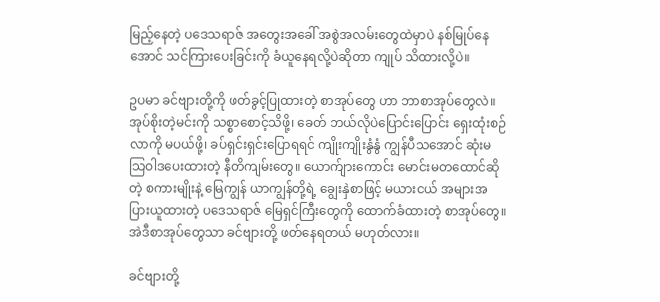မြည့်နေတဲ့ ပဒေသရာဇ် အတွေးအခေါ် အစွဲအလမ်းတွေထဲမှာပဲ နစ်မြုပ်နေအောင် သင်ကြားပေးခြင်းကို ခံယူနေရလို့ပဲဆိုတာ ကျုပ် သိထားလို့ပဲ။

ဥပမာ ခင်ဗျားတို့ကို ဖတ်ခွင့်ပြုထားတဲ့ စာအုပ်တွေ ဟာ ဘာစာအုပ်တွေလဲ။ အုပ်စိုးတဲ့မင်းကို သစ္စာစောင့်သိဖို့၊ ခေတ် ဘယ်လိုပဲပြောင်းပြောင်း ရှေးထုံးစဉ်လာကို မပယ်ဖို့၊ ခပ်ရှင်းရှင်းပြောရရင် ကျိုးကျိုးနွံနွံ ကျွန်ပီသအောင် ဆုံးမသြဝါဒပေးထားတဲ့ နီတိကျမ်းတွေ။ ယောက်ျားကောင်း မောင်းမတထောင်ဆိုတဲ့ စကားမျိုးနဲ့ မြေကျွန် ယာကျွန်တို့ရဲ့ ချွေးနှဲစာဖြင့် မယားငယ် အများအပြားယူထားတဲ့ ပဒေသရာဇ် မြေရှင်ကြီးတွေကို ထောက်ခံထားတဲ့ စာအုပ်တွေ။ အဲဒီစာအုပ်တွေသာ ခင်ဗျားတို့ ဖတ်နေရတယ် မဟုတ်လား။

ခင်ဗျားတို့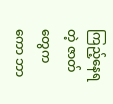ကြည့်နေရတဲ့ ဇာတ်တွေကကော ဘာ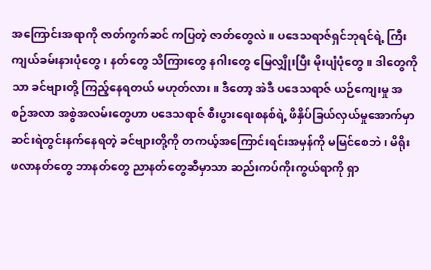အကြောင်းအရာကို ဇာတ်ကွက်ဆင် ကပြတဲ့ ဇာတ်တွေလဲ။ ပဒေသရာဇ်ရှင်ဘုရင်ရဲ့ ကြီးကျယ်ခမ်းနားပုံတွေ၊ နတ်တွေ သိကြားတွေ နဂါးတွေ မြေလျှိုးပြီး မိုးပျံပုံတွေ။ ဒါတွေကိုသာ ခင်ဗျားတို့ ကြည့်နေရတယ် မဟုတ်လား။ ဒီတော့ အဲဒီ ပဒေသရာဇ် ယဉ်ကျေးမှု အစဉ်အလာ အစွဲအလမ်းတွေဟာ ပဒေသရာဇ် စီးပွားရေးစနစ်ရဲ့ ဖိနှိပ်ခြယ်လှယ်မှုအောက်မှာ ဆင်းရဲတွင်းနက်နေရတဲ့ ခင်ဗျားတို့ကို တကယ့်အကြောင်းရင်းအမှန်ကို မမြင်စေဘဲ၊ မိရိုးဖလာနတ်တွေ ဘာနတ်တွေ ညာနတ်တွေဆီမှာသာ ဆည်းကပ်ကိုးကွယ်ရာကို ရှာ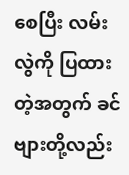စေပြီး လမ်းလွဲကို ပြထားတဲ့အတွက် ခင်ဗျားတို့လည်း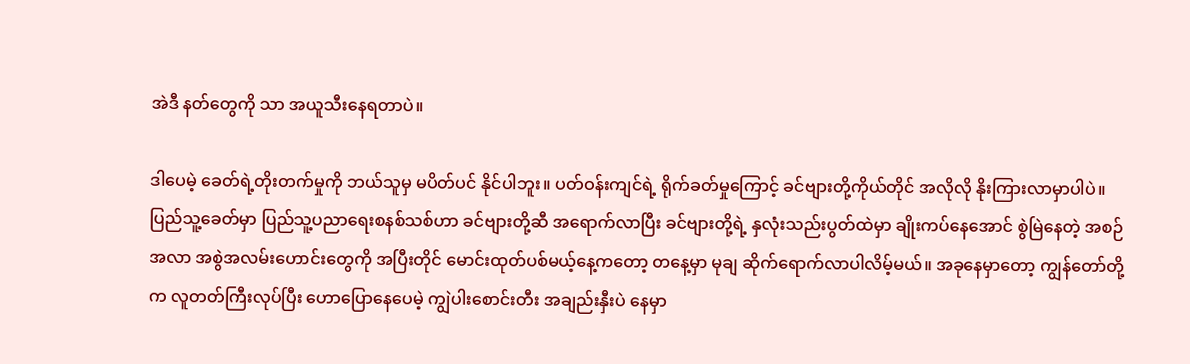အဲဒီ နတ်တွေကို သာ အယူသီးနေရတာပဲ။

ဒါပေမဲ့ ခေတ်ရဲ့တိုးတက်မှုကို ဘယ်သူမှ မပိတ်ပင် နိုင်ပါဘူး။ ပတ်ဝန်းကျင်ရဲ့ ရိုက်ခတ်မှုကြောင့် ခင်ဗျားတို့ကိုယ်တိုင် အလိုလို နိုးကြားလာမှာပါပဲ။ ပြည်သူ့ခေတ်မှာ ပြည်သူ့ပညာရေးစနစ်သစ်ဟာ ခင်ဗျားတို့ဆီ အရောက်လာပြီး ခင်ဗျားတို့ရဲ့ နှလုံးသည်းပွတ်ထဲမှာ ချိုးကပ်နေအောင် စွဲမြဲနေတဲ့ အစဉ်အလာ အစွဲအလမ်းဟောင်းတွေကို အပြီးတိုင် မောင်းထုတ်ပစ်မယ့်နေ့ကတော့ တနေ့မှာ မုချ ဆိုက်ရောက်လာပါလိမ့်မယ်။ အခုနေမှာတော့ ကျွန်တော်တို့က လူတတ်ကြီးလုပ်ပြီး ဟောပြောနေပေမဲ့ ကျွဲပါးစောင်းတီး အချည်းနှီးပဲ နေမှာ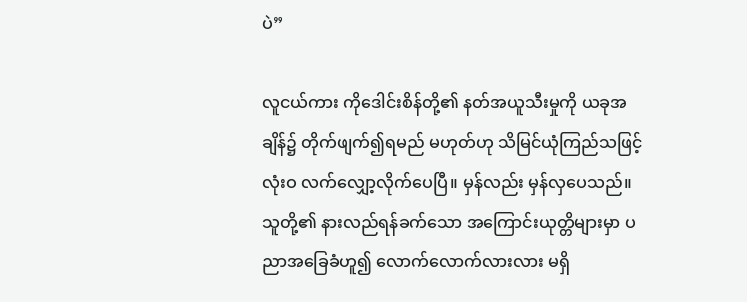ပဲ”

လူငယ်ကား ကိုဒေါင်းစိန်တို့၏ နတ်အယူသီးမှုကို ယခုအချိန်၌ တိုက်ဖျက်၍ရမည် မဟုတ်ဟု သိမြင်ယုံကြည်သဖြင့် လုံးဝ လက်လျှော့လိုက်ပေပြီ။ မှန်လည်း မှန်လှပေသည်။ သူတို့၏ နားလည်ရန်ခက်သော အကြောင်းယုတ္တိများမှာ ပညာအခြေခံဟူ၍ လောက်လောက်လားလား မရှိ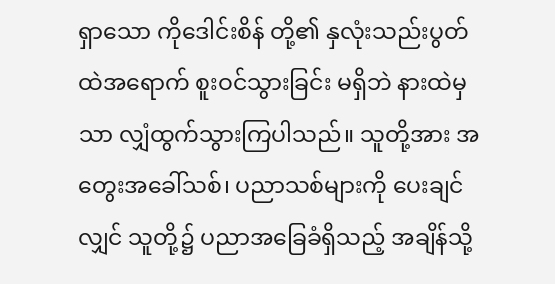ရှာသော ကိုဒေါင်းစိန် တို့၏ နှလုံးသည်းပွတ်ထဲအရောက် စူးဝင်သွားခြင်း မရှိဘဲ နားထဲမှသာ လျှံထွက်သွားကြပါသည်။ သူတို့အား အတွေးအခေါ်သစ်၊ ပညာသစ်များကို ပေးချင်လျှင် သူတို့၌ ပညာအခြေခံရှိသည့် အချိန်သို့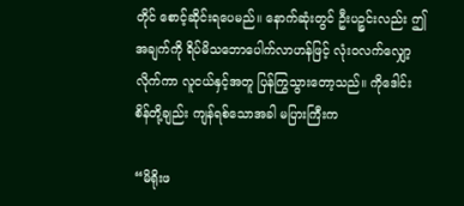တိုင် စောင့်ဆိုင်းရပေမည်။ နောက်ဆုံးတွင် ဦးပဉ္စင်းလည်း ဤအချက်ကို ရိပ်မိသဘောပေါက်လာဟန်ဖြင့် လုံးဝလက်လျှော့လိုက်ကာ လူငယ်နှင့်အတူ ပြန်ကြွသွားတော့သည်။ ကိုဒေါင်းစိန်တို့ချည်း ကျန်ရစ်သောအခါ မပြားကြီးက

“မိရိုးဖ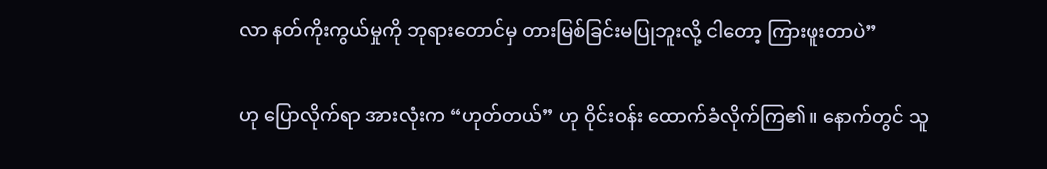လာ နတ်ကိုးကွယ်မှုကို ဘုရားတောင်မှ တားမြစ်ခြင်းမပြုဘူးလို့ ငါတော့ ကြားဖူးတာပဲ”

ဟု ပြောလိုက်ရာ အားလုံးက “ဟုတ်တယ်” ဟု ဝိုင်းဝန်း ထောက်ခံလိုက်ကြ၏။ နောက်တွင် သူ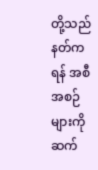တို့သည် နတ်ကရန် အစီအစဉ်များကို ဆက်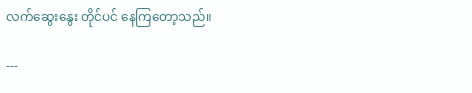လက်ဆွေးနွေး တိုင်ပင် နေကြတော့သည်။

---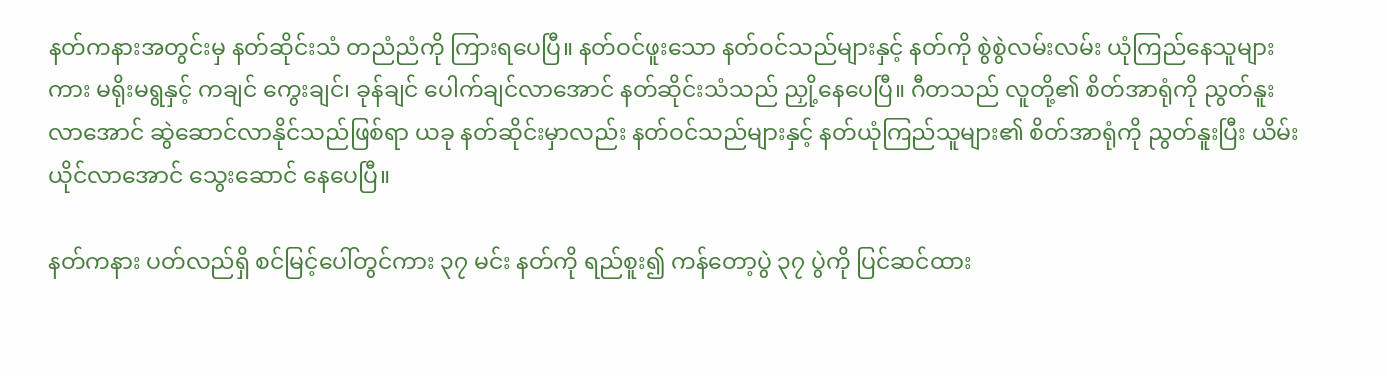နတ်ကနားအတွင်းမှ နတ်ဆိုင်းသံ တညံညံကို ကြားရပေပြီ။ နတ်ဝင်ဖူးသော နတ်ဝင်သည်များနှင့် နတ်ကို စွဲစွဲလမ်းလမ်း ယုံကြည်နေသူများကား မရိုးမရွနှင့် ကချင် ကွေးချင်၊ ခုန်ချင် ပေါက်ချင်လာအောင် နတ်ဆိုင်းသံသည် ညှို့နေပေပြီ။ ဂီတသည် လူတို့၏ စိတ်အာရုံကို ညွတ်နူးလာအောင် ဆွဲဆောင်လာနိုင်သည်ဖြစ်ရာ ယခု နတ်ဆိုင်းမှာလည်း နတ်ဝင်သည်များနှင့် နတ်ယုံကြည်သူများ၏ စိတ်အာရုံကို ညွတ်နူးပြီး ယိမ်းယိုင်လာအောင် သွေးဆောင် နေပေပြီ။

နတ်ကနား ပတ်လည်ရှိ စင်မြင့်ပေါ်တွင်ကား ၃၇ မင်း နတ်ကို ရည်စူး၍ ကန်တော့ပွဲ ၃၇ ပွဲကို ပြင်ဆင်ထား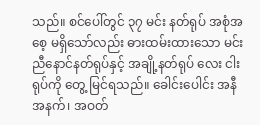သည်။ စင်ပေါ်တွင် ၃၇ မင်း နတ်ရုပ် အစုံအစေ့ မရှိသော်လည်း ဓားထမ်းထားသော မင်းညီနောင်နတ်ရုပ်နှင့် အချို့နတ်ရုပ် လေး ငါး ရုပ်ကို တွေ့ မြင်ရသည်။ ခေါင်းပေါင်း အနီ အနက်၊ အဝတ်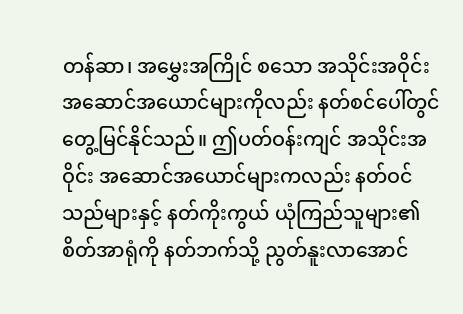တန်ဆာ၊ အမွှေးအကြိုင် စသော အသိုင်းအဝိုင်း အဆောင်အယောင်များကိုလည်း နတ်စင်ပေါ်တွင် တွေ့မြင်နိုင်သည်။ ဤပတ်ဝန်းကျင် အသိုင်းအဝိုင်း အဆောင်အယောင်များကလည်း နတ်ဝင်သည်များနှင့် နတ်ကိုးကွယ် ယုံကြည်သူများ၏ စိတ်အာရုံကို နတ်ဘက်သို့ ညွတ်နူးလာအောင်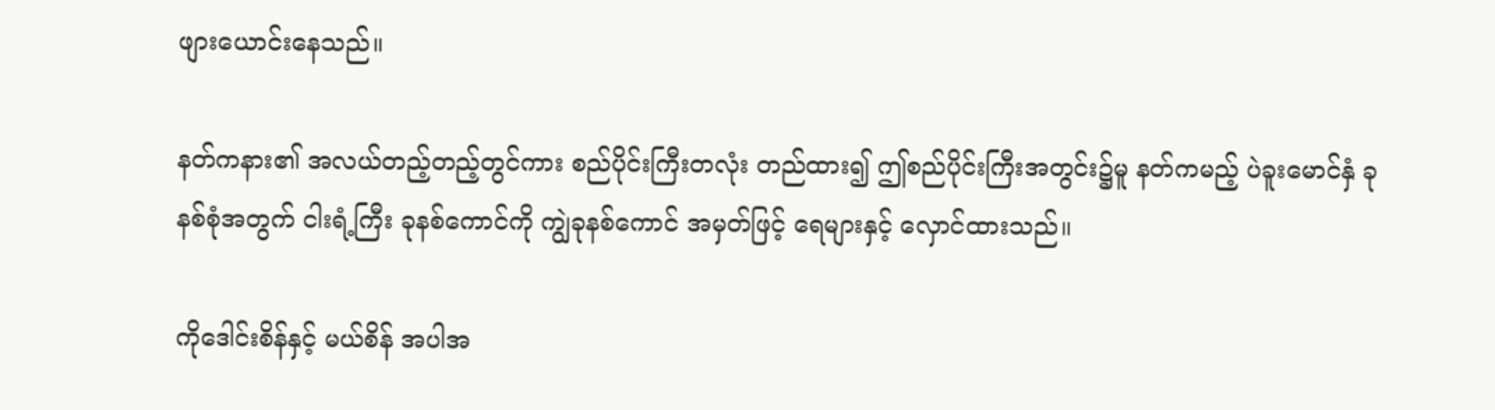ဖျားယောင်းနေသည်။

နတ်ကနား၏ အလယ်တည့်တည့်တွင်ကား စည်ပိုင်းကြီးတလုံး တည်ထား၍ ဤစည်ပိုင်းကြီးအတွင်း၌မူ နတ်ကမည့် ပဲခူးမောင်နှံ ခုနစ်စုံအတွက် ငါးရံ့ကြီး ခုနစ်ကောင်ကို ကျွဲခုနစ်ကောင် အမှတ်ဖြင့် ရေများနှင့် လှောင်ထားသည်။

ကိုဒေါင်းစိန်နှင့် မယ်စိန် အပါအ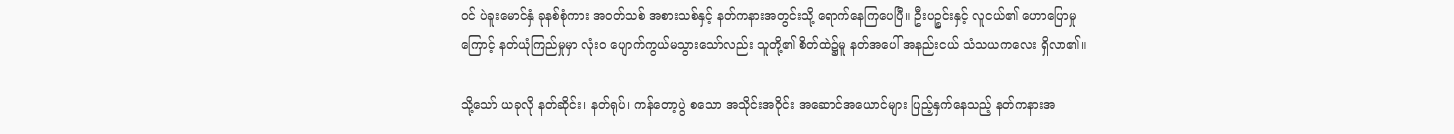ဝင် ပဲခူးမောင်နှံ ခုနစ်စုံကား အဝတ်သစ် အစားသစ်နှင့် နတ်ကနားအတွင်းသို့ ရောက်နေကြပေပြီ။ ဦးပဉ္စင်းနှင့် လူငယ်၏ ဟောပြောမှုကြောင့် နတ်ယုံကြည်မှုမှာ လုံးဝ ပျောက်ကွယ်မသွားသော်လည်း သူတို့၏ စိတ်ထဲ၌မူ နတ်အပေါ် အနည်းငယ် သံသယကလေး ရှိလာ၏။

သို့သော် ယခုလို နတ်ဆိုင်း၊ နတ်ရုပ်၊ ကန်တော့ပွဲ စသော အသိုင်းအဝိုင်း အဆောင်အယောင်များ ပြည့်နှက်နေသည့် နတ်ကနားအ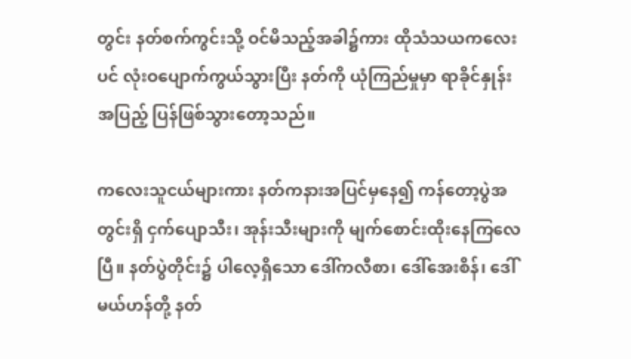တွင်း နတ်စက်ကွင်းသို့ ဝင်မိသည့်အခါ၌ကား ထိုသံသယကလေးပင် လုံးဝပျောက်ကွယ်သွားပြီး နတ်ကို ယုံကြည်မှုမှာ ရာခိုင်နှုန်းအပြည့် ပြန်ဖြစ်သွားတော့သည်။

ကလေးသူငယ်များကား နတ်ကနားအပြင်မှနေ၍ ကန်တော့ပွဲအတွင်းရှိ ငှက်ပျောသီး၊ အုန်းသီးများကို မျက်စောင်းထိုးနေကြလေပြီ။ နတ်ပွဲတိုင်း၌ ပါလေ့ရှိသော ဒေါ်ကလီစာ၊ ဒေါ်အေးစိန်၊ ဒေါ်မယ်ဟန်တို့ နတ်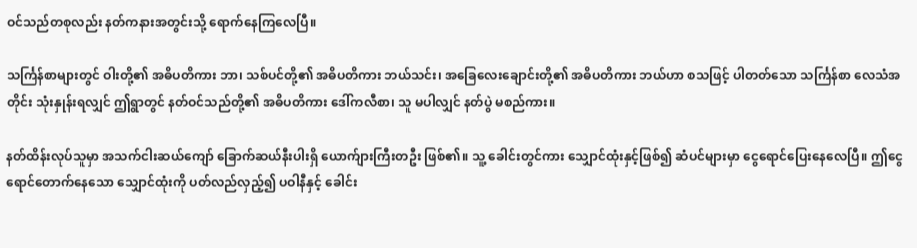ဝင်သည်တစုလည်း နတ်ကနားအတွင်းသို့ ရောက်နေကြလေပြီ။

သင်္ကြန်စာများတွင် ဝါးတို့၏ အဓိပတိကား ဘာ၊ သစ်ပင်တို့၏ အဓိပတိကား ဘယ်သင်း၊ အခြေလေးချောင်းတို့၏ အဓိပတိကား ဘယ်ဟာ စသဖြင့် ပါတတ်သော သင်္ကြန်စာ လေသံအတိုင်း သုံးနှုန်းရလျှင် ဤရွာတွင် နတ်ဝင်သည်တို့၏ အဓိပတိကား ဒေါ်ကလီစာ၊ သူ မပါလျှင် နတ်ပွဲ မစည်ကား။

နတ်ထိန်းလုပ်သူမှာ အသက်ငါးဆယ်ကျော် ခြောက်ဆယ်နီးပါးရှိ ယောက်ျားကြီးတဦး ဖြစ်၏။ သူ့ ခေါင်းတွင်ကား သျှောင်ထုံးနှင့်ဖြစ်၍ ဆံပင်များမှာ ငွေရောင်ပြေးနေလေပြီ။ ဤငွေရောင်တောက်နေသော သျှောင်ထုံးကို ပတ်လည်လှည့်၍ ပဝါနီနှင့် ခေါင်း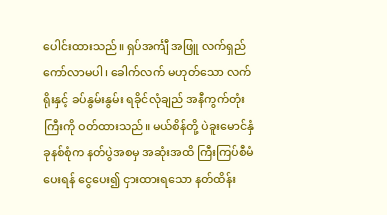ပေါင်းထားသည်။ ရှပ်အင်္ကျီ အဖြူ လက်ရှည် ကော်လာမပါ၊ ခေါက်လက် မဟုတ်သော လက်ရိုးနှင့် ခပ်နွမ်းနွမ်း ရခိုင်လုံချည် အနီကွက်တုံးကြီးကို ဝတ်ထားသည်။ မယ်စိန်တို့ ပဲခူးမောင်နှံ ခုနစ်စုံက နတ်ပွဲအစမှ အဆုံးအထိ ကြီးကြပ်စီမံပေးရန် ငွေပေး၍ ငှားထားရသော နတ်ထိန်း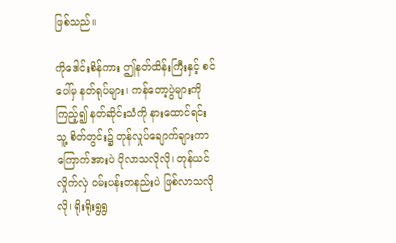ဖြစ်သည်။

ကိုဒေါင်းစိန်ကား ဤနတ်ထိန်းကြီးနှင့် စင်ပေါ်မှ နတ်ရုပ်များ၊ ကန်တော့ပွဲများကို ကြည့်၍ နတ်ဆိုင်းသံကို နားထောင်ရင်း သူ့ စိတ်တွင်း၌ တုန်လှုပ်ချောက်ချားကာ ကြောက်အားပဲ ပိုလာသလိုလို၊ တုန်ယင်လှိုက်လှဲ ဝမ်းပန်းတနည်းပဲ ဖြစ်လာသလိုလို၊ ရိုးရိုးရွရွ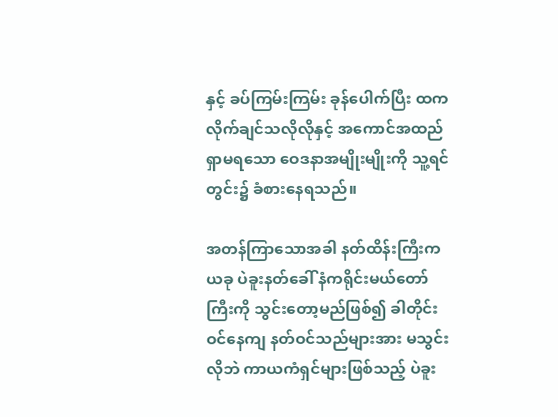နှင့် ခပ်ကြမ်းကြမ်း ခုန်ပေါက်ပြီး ထကလိုက်ချင်သလိုလိုနှင့် အကောင်အထည် ရှာမရသော ဝေဒနာအမျိုးမျိုးကို သူ့ရင်တွင်း၌ ခံစားနေရသည်။

အတန်ကြာသောအခါ နတ်ထိန်းကြီးက ယခု ပဲခူးနတ်ခေါ် နံကရိုင်းမယ်တော်ကြီးကို သွင်းတော့မည်ဖြစ်၍ ခါတိုင်းဝင်နေကျ နတ်ဝင်သည်များအား မသွင်းလိုဘဲ ကာယကံရှင်များဖြစ်သည့် ပဲခူး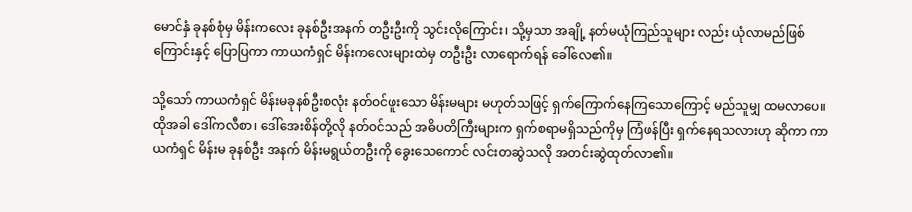မောင်နှံ ခုနစ်စုံမှ မိန်းကလေး ခုနစ်ဦးအနက် တဦးဦးကို သွင်းလိုကြောင်း၊ သို့မှသာ အချို့ နတ်မယုံကြည်သူများ လည်း ယုံလာမည်ဖြစ်ကြောင်းနှင့် ပြောပြကာ ကာယကံရှင် မိန်းကလေးများထဲမှ တဦးဦး လာရောက်ရန် ခေါ်လေ၏။

သို့သော် ကာယကံရှင် မိန်းမခုနစ်ဦးစလုံး နတ်ဝင်ဖူးသော မိန်းမများ မဟုတ်သဖြင့် ရှက်ကြောက်နေကြသောကြောင့် မည်သူမျှ ထမလာပေ။ ထိုအခါ ဒေါ်ကလီစာ၊ ဒေါ်အေးစိန်တို့လို နတ်ဝင်သည် အဓိပတိကြီးများက ရှက်စရာမရှိသည်ကိုမှ ကြံဖန်ပြီး ရှက်နေရသလားဟု ဆိုကာ ကာယကံရှင် မိန်းမ ခုနစ်ဦး အနက် မိန်းမရွယ်တဦးကို ခွေးသေကောင် လင်းတဆွဲသလို အတင်းဆွဲထုတ်လာ၏။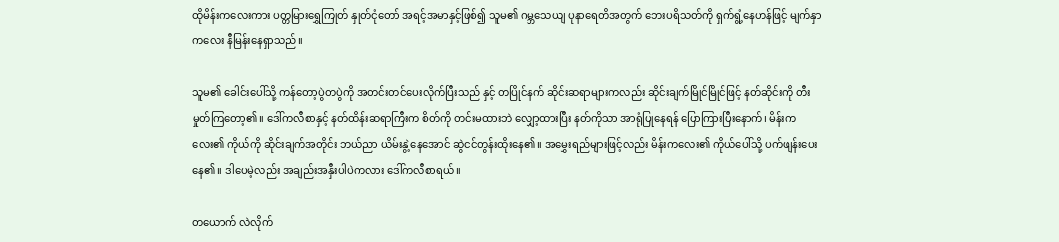ထိုမိန်းကလေးကား ပတ္တမြားရွှေကြုတ် နှုတ်ငုံတော် အရင့်အမာနှင့်ဖြစ်၍ သူမ၏ ဂမ္ဘသေယျ ပုနာရေတိအတွက် ဘေးပရိသတ်ကို ရှက်ရွံ့နေဟန်ဖြင့် မျက်နှာကလေး နီမြန်းနေရှာသည်။

သူမ၏ ခေါင်းပေါ်သို့ ကန်တော့ပွဲတပွဲကို အတင်းတင်ပေးလိုက်ပြီးသည် နှင့် တပြိုင်နက် ဆိုင်းဆရာများကလည်း ဆိုင်းချက်မြိုင်မြိုင်ဖြင့် နတ်ဆိုင်းကို တီးမှုတ်ကြတော့၏။ ဒေါ်ကလီစာနှင့် နတ်ထိန်းဆရာကြီးက စိတ်ကို တင်းမထားဘဲ လျှော့ထားပြီး နတ်ကိုသာ အာရုံပြုနေရန် ပြောကြားပြီးနောက်၊ မိန်းကလေး၏ ကိုယ်ကို ဆိုင်းချက်အတိုင်း ဘယ်ညာ ယိမ်းနွဲ့နေအောင် ဆွဲငင်တွန်းထိုးနေ၏။ အမွှေးရည်များဖြင့်လည်း မိန်းကလေး၏ ကိုယ်ပေါ်သို့ ပက်ဖျန်းပေးနေ၏။ ဒါပေမဲ့လည်း အချည်းအနှီးပါပဲကလား ဒေါ်ကလီစာရယ်။

တယောက် လဲလိုက်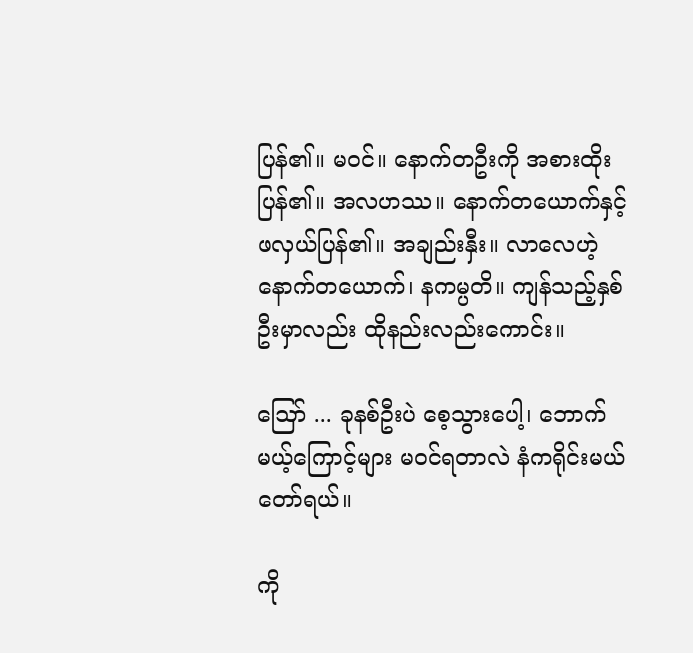ပြန်၏။ မဝင်။ နောက်တဦးကို အစားထိုးပြန်၏။ အလဟဿ။ နောက်တယောက်နှင့် ဖလှယ်ပြန်၏။ အချည်းနှီး။ လာလေဟဲ့ နောက်တယောက်၊ နကမ္ပတိ။ ကျန်သည့်နှစ်ဦးမှာလည်း ထိုနည်းလည်းကောင်း။

ဪ ... ခုနစ်ဦးပဲ စေ့သွားပေါ့၊ ဘောက်မယ့်ကြောင့်များ မ၀င်ရတာလဲ နံကရိုင်းမယ်တော်ရယ်။

ကို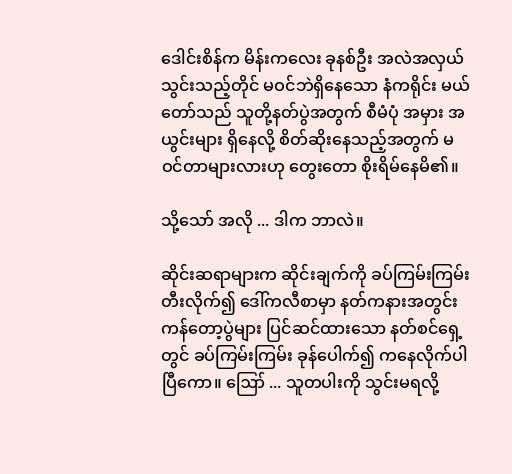ဒေါင်းစိန်က မိန်းကလေး ခုနစ်ဦး အလဲအလှယ်
သွင်းသည့်တိုင် မဝင်ဘဲရှိနေသော နံကရိုင်း မယ်တော်သည် သူတို့နတ်ပွဲအတွက် စီမံပုံ အမှား အယွင်းများ ရှိနေလို့ စိတ်ဆိုးနေသည့်အတွက် မဝင်တာများလားဟု တွေးတော စိုးရိမ်နေမိ၏။

သို့သော် အလို ... ဒါက ဘာလဲ။

ဆိုင်းဆရာများက ဆိုင်းချက်ကို ခပ်ကြမ်းကြမ်း တီးလိုက်၍ ဒေါ်ကလီစာမှာ နတ်ကနားအတွင်း ကန်တော့ပွဲများ ပြင်ဆင်ထားသော နတ်စင်ရှေ့တွင် ခပ်ကြမ်းကြမ်း ခုန်ပေါက်၍ ကနေလိုက်ပါပြီကော။ ဪ ... သူတပါးကို သွင်းမရလို့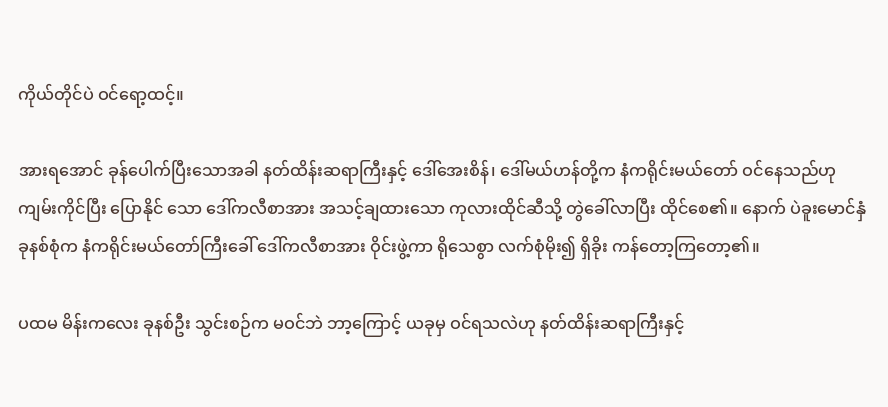ကိုယ်တိုင်ပဲ ဝင်ရော့ထင့်။

အားရအောင် ခုန်ပေါက်ပြီးသောအခါ နတ်ထိန်းဆရာကြီးနှင့် ဒေါ်အေးစိန်၊ ဒေါ်မယ်ဟန်တို့က နံကရိုင်းမယ်တော် ဝင်နေသည်ဟု ကျမ်းကိုင်ပြီး ပြောနိုင် သော ဒေါ်ကလီစာအား အသင့်ချထားသော ကုလားထိုင်ဆီသို့ တွဲခေါ်လာပြီး ထိုင်စေ၏။ နောက် ပဲခူးမောင်နှံ ခုနစ်စုံက နံကရိုင်းမယ်တော်ကြီးခေါ် ဒေါ်ကလီစာအား ဝိုင်းဖွဲ့ကာ ရိုသေစွာ လက်စုံမိုး၍ ရှိခိုး ကန်တော့ကြတော့၏။

ပထမ မိန်းကလေး ခုနစ်ဦး သွင်းစဉ်က မဝင်ဘဲ ဘာ့ကြောင့် ယခုမှ ဝင်ရသလဲဟု နတ်ထိန်းဆရာကြီးနှင့်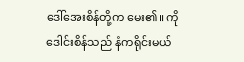ဒေါ်အေးစိန်တို့က မေး၏။ ကိုဒေါင်းစိန်သည် နံကရိုင်းမယ်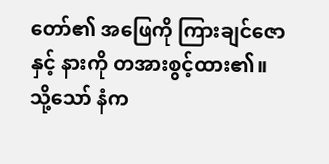တော်၏ အဖြေကို ကြားချင်ဇောနှင့် နားကို တအားစွင့်ထား၏။ သို့သော် နံက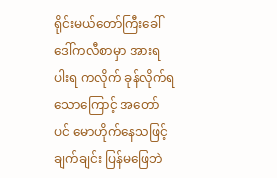ရိုင်းမယ်တော်ကြီးခေါ် ဒေါ်ကလီစာမှာ အားရပါးရ ကလိုက် ခုန်လိုက်ရသောကြောင့် အတော်ပင် မောဟိုက်နေသဖြင့် ချက်ချင်း ပြန်မဖြေဘဲ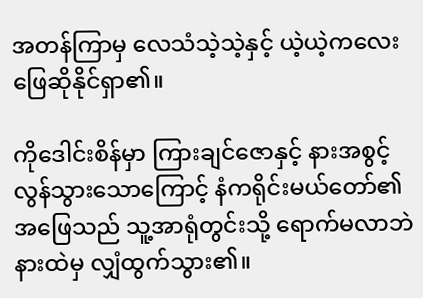အတန်ကြာမှ လေသံသဲ့သဲ့နှင့် ယဲ့ယဲ့ကလေး ဖြေဆိုနိုင်ရှာ၏။

ကိုဒေါင်းစိန်မှာ ကြားချင်ဇောနှင့် နားအစွင့် လွန်သွားသောကြောင့် နံကရိုင်းမယ်တော်၏ အဖြေသည် သူ့အာရုံတွင်းသို့ ရောက်မလာဘဲ နားထဲမှ လျှံထွက်သွား၏။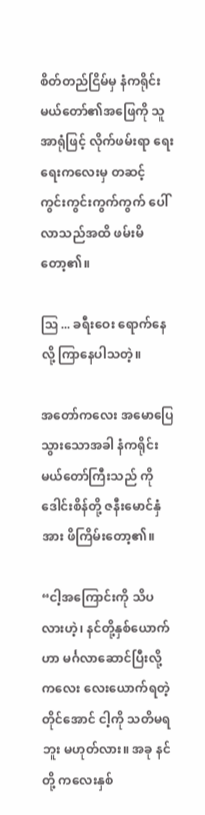စိတ်တည်ငြိမ်မှ နံကရိုင်း မယ်တော်၏အဖြေကို သူ အာရုံဖြင့် လိုက်ဖမ်းရာ ရေးရေးကလေးမှ တဆင့် ကွင်းကွင်းကွက်ကွက် ပေါ်လာသည်အထိ ဖမ်းမိတော့၏။

ဩ ... ခရီးဝေး ရောက်နေလို့ ကြာနေပါသတဲ့။

အတော်ကလေး အမောပြေသွားသောအခါ နံကရိုင်းမယ်တော်ကြီးသည် ကိုဒေါင်းစိန်တို့ ဇနီးမောင်နှံအား ဖိကြိမ်းတော့၏။

“ငါ့အကြောင်းကို သိပလားဟဲ့၊ နင်တို့နှစ်ယောက်ဟာ မင်္ဂလာဆောင်ပြီးလို့ ကလေး လေးယောက်ရတဲ့တိုင်အောင် ငါ့ကို သတိမရဘူး မဟုတ်လား။ အခု နင်တို့ ကလေးနှစ်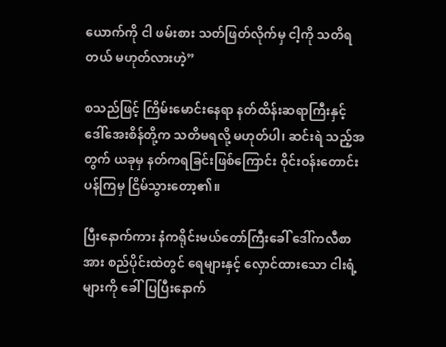ယောက်ကို ငါ ဖမ်းစား သတ်ဖြတ်လိုက်မှ ငါ့ကို သတိရတယ် မဟုတ်လားဟဲ့”

စသည်ဖြင့် ကြိမ်းမောင်းနေရာ နတ်ထိန်းဆရာကြီးနှင့် ဒေါ်အေးစိန်တို့က သတိမရလို့ မဟုတ်ပါ၊ ဆင်းရဲ သည့်အတွက် ယခုမှ နတ်ကရခြင်းဖြစ်ကြောင်း ဝိုင်းဝန်းတောင်းပန်ကြမှ ငြိမ်သွားတော့၏။

ပြီးနောက်ကား နံကရိုင်းမယ်တော်ကြီးခေါ် ဒေါ်ကလီစာအား စည်ပိုင်းထဲတွင် ရေများနှင့် လှောင်ထားသော ငါးရံ့များကို ခေါ်ပြပြီးနောက်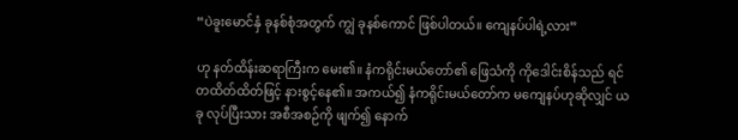“ပဲခူးမောင်နှံ ခုနစ်စုံအတွက် ကျွဲ ခုနစ်ကောင် ဖြစ်ပါတယ်။ ကျေနပ်ပါရဲ့လား”

ဟု နတ်ထိန်းဆရာကြီးက မေး၏။ နံကရိုင်းမယ်တော်၏ ဖြေသံကို ကိုဒေါင်းစိန်သည် ရင်တထိတ်ထိတ်ဖြင့် နားစွင့်နေ၏။ အကယ်၍ နံကရိုင်းမယ်တော်က မကျေနပ်ဟုဆိုလျှင် ယခု လုပ်ပြီးသား အစီအစဉ်ကို ဖျက်၍ နောက်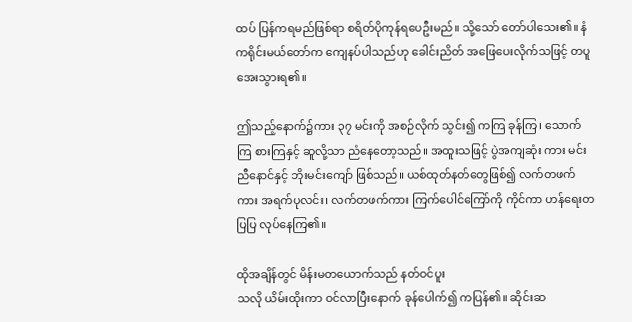ထပ် ပြန်ကရမည်ဖြစ်ရာ စရိတ်ပိုကုန်ရပေဦးမည်။ သို့သော် တော်ပါသေး၏။ နံကရိုင်းမယ်တော်က ကျေနပ်ပါသည်ဟု ခေါင်းညိတ် အဖြေပေးလိုက်သဖြင့် တပူအေးသွားရ၏။

ဤသည့်နောက်၌ကား ၃၇ မင်းကို အစဉ်လိုက် သွင်း၍ ကကြ ခုန်ကြ၊ သောက်ကြ စားကြနှင့် ဆူလို့သာ ညံနေတော့သည်။ အထူးသဖြင့် ပွဲအကျဆုံး ကား မင်းညီနောင်နှင့် ဘိုးမင်းကျော် ဖြစ်သည်။ ယစ်ထုတ်နတ်တွေဖြစ်၍ လက်တဖက်ကား အရက်ပုလင်း၊ လက်တဖက်ကား ကြက်ပေါင်ကြော်ကို ကိုင်ကာ ဟန်ရေးတပြပြ လုပ်နေကြ၏။

ထိုအချိန်တွင် မိန်းမတယောက်သည် နတ်ဝင်ပူး
သလို ယိမ်းထိုးကာ ဝင်လာပြီးနောက် ခုန်ပေါက်၍ ကပြန်၏။ ဆိုင်းဆ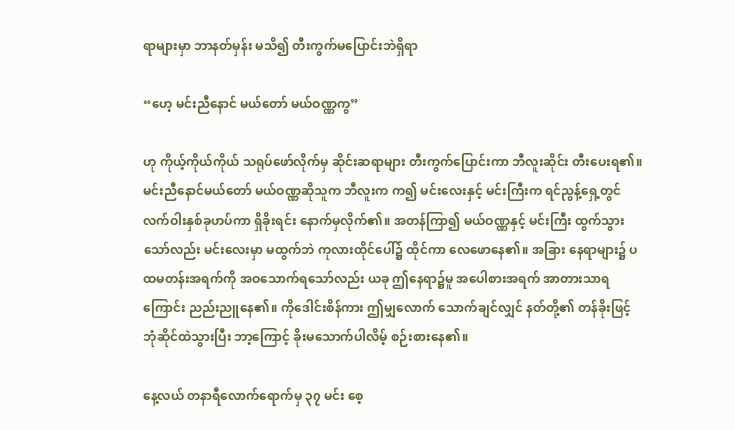ရာများမှာ ဘာနတ်မှန်း မသိ၍ တီးကွက်မပြောင်းဘဲရှိရာ

“ဟေ့ မင်းညီနောင် မယ်တော် မယ်ဝဏ္ဏကွ”

ဟု ကိုယ့်ကိုယ်ကိုယ် သရုပ်ဖော်လိုက်မှ ဆိုင်းဆရာများ တီးကွက်ပြောင်းကာ ဘီလူးဆိုင်း တီးပေးရ၏။ မင်းညီနောင်မယ်တော် မယ်ဝဏ္ဏဆိုသူက ဘီလူးက က၍ မင်းလေးနှင့် မင်းကြီးက ရင်ညွန့်ရှေ့တွင် လက်ဝါးနှစ်ခုဟပ်ကာ ရှိခိုးရင်း နောက်မှလိုက်၏။ အတန်ကြာ၍ မယ်ဝဏ္ဏနှင့် မင်းကြီး ထွက်သွားသော်လည်း မင်းလေးမှာ မထွက်ဘဲ ကုလားထိုင်ပေါ်၌ ထိုင်ကာ လေဖောနေ၏။ အခြား နေရာများ၌ ပထမတန်းအရက်ကို အဝသောက်ရသော်လည်း ယခု ဤနေရာ၌မူ အပေါစားအရက် အာတားသာရကြောင်း ညည်းညူနေ၏။ ကိုဒေါင်းစိန်ကား ဤမျှလောက် သောက်ချင်လျှင် နတ်တို့၏ တန်ခိုးဖြင့် ဘုံဆိုင်ထဲသွားပြီး ဘာ့ကြောင့် ခိုးမသောက်ပါလိမ့် စဉ်းစားနေ၏။

နေ့လယ် တနာရီလောက်ရောက်မှ ၃၇ မင်း စေ့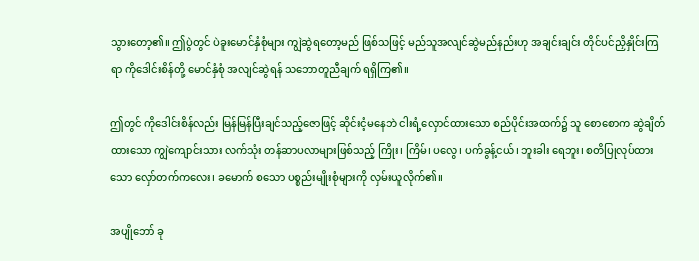သွားတော့၏။ ဤပွဲတွင် ပဲခူးမောင်နှံစုံများ ကျွဲဆွဲရတော့မည် ဖြစ်သဖြင့် မည်သူအလျင်ဆွဲမည်နည်းဟု အချင်းချင်း တိုင်ပင်ညှိနှိုင်းကြရာ ကိုဒေါင်းစိန်တို့ မောင်နှံစုံ အလျင်ဆွဲရန် သဘောတူညီချက် ရရှိကြ၏။

ဤတွင် ကိုဒေါင်းစိန်လည်း မြန်မြန်ပြီးချင်သည့်ဇောဖြင့် ဆိုင်းငံ့မနေဘဲ ငါးရံ့လှောင်ထားသော စည်ပိုင်းအထက်၌ သူ စောစောက ဆွဲချိတ်ထားသော ကျွဲကျောင်းသား လက်သုံး တန်ဆာပလာများဖြစ်သည့် ကြိုး၊ ကြိမ်၊ ပလွေ၊ ပက်ခွန့်ငယ်၊ ဘူးခါး ရေဘူး၊ စတိပြုလုပ်ထားသော လှော်တက်ကလေး၊ ခမောက် စသော ပစ္စည်းမျိုးစုံများကို လှမ်းယူလိုက်၏။

အပျိုဘော် ခု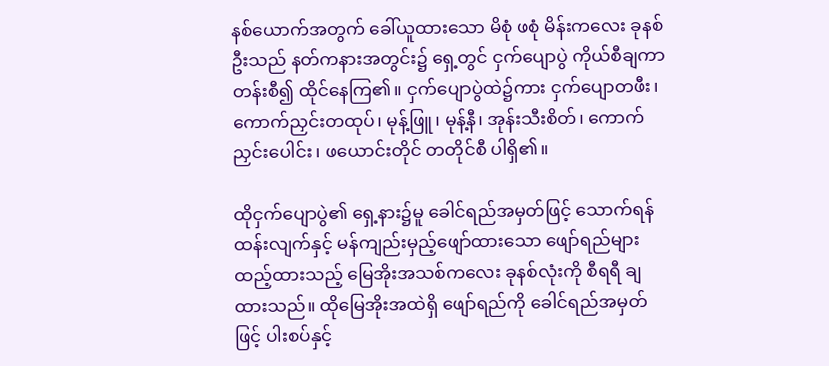နစ်ယောက်အတွက် ခေါ်ယူထားသော မိစုံ ဖစုံ မိန်းကလေး ခုနစ်ဦးသည် နတ်ကနားအတွင်း၌ ရှေ့တွင် ငှက်ပျောပွဲ ကိုယ်စီချကာ တန်းစီ၍ ထိုင်နေကြ၏။ ငှက်ပျောပွဲထဲ၌ကား ငှက်ပျောတဖီး၊ ကောက်ညှင်းတထုပ်၊ မုန့်ဖြူ၊ မုန့်နီ၊ အုန်းသီးစိတ်၊ ကောက်ညှင်းပေါင်း၊ ဖယောင်းတိုင် တတိုင်စီ ပါရှိ၏။

ထိုငှက်ပျောပွဲ၏ ရှေ့နား၌မူ ခေါင်ရည်အမှတ်ဖြင့် သောက်ရန် ထန်းလျက်နှင့် မန်ကျည်းမှည့်ဖျော်ထားသော ဖျော်ရည်များ ထည့်ထားသည့် မြေအိုးအသစ်ကလေး ခုနစ်လုံးကို စီရရီ ချထားသည်။ ထိုမြေအိုးအထဲရှိ ဖျော်ရည်ကို ခေါင်ရည်အမှတ်ဖြင့် ပါးစပ်နှင့်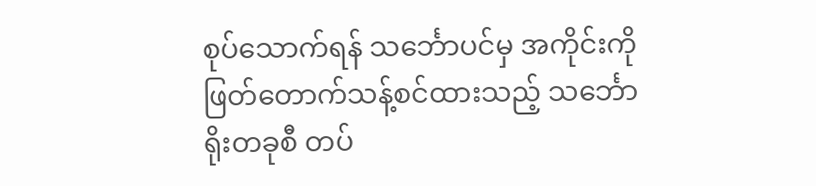စုပ်သောက်ရန် သင်္ဘောပင်မှ အကိုင်းကို ဖြတ်တောက်သန့်စင်ထားသည့် သင်္ဘောရိုးတခုစီ တပ်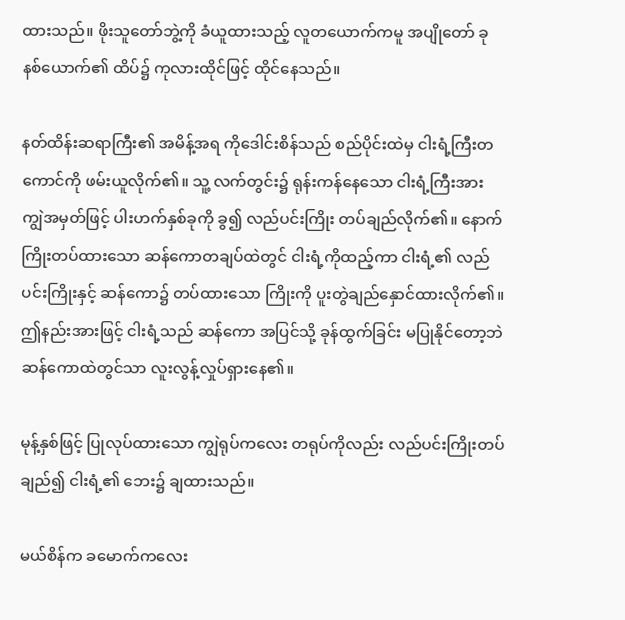ထားသည်။ ဖိုးသူတော်ဘွဲ့ကို ခံယူထားသည့် လူတယောက်ကမူ အပျိုတော် ခုနစ်ယောက်၏ ထိပ်၌ ကုလားထိုင်ဖြင့် ထိုင်နေသည်။

နတ်ထိန်းဆရာကြီး၏ အမိန့်အရ ကိုဒေါင်းစိန်သည် စည်ပိုင်းထဲမှ ငါးရံ့ကြီးတကောင်ကို ဖမ်းယူလိုက်၏။ သူ့ လက်တွင်း၌ ရုန်းကန်နေသော ငါးရံ့ကြီးအား ကျွဲအမှတ်ဖြင့် ပါးဟက်နှစ်ခုကို ခွ၍ လည်ပင်းကြိုး တပ်ချည်လိုက်၏။ နောက် ကြိုးတပ်ထားသော ဆန်ကောတချပ်ထဲတွင် ငါးရံ့ကိုထည့်ကာ ငါးရံ့၏ လည်ပင်းကြိုးနှင့် ဆန်ကော၌ တပ်ထားသော ကြိုးကို ပူးတွဲချည်နှောင်ထားလိုက်၏။ ဤနည်းအားဖြင့် ငါးရံ့သည် ဆန်ကော အပြင်သို့ ခုန်ထွက်ခြင်း မပြုနိုင်တော့ဘဲ ဆန်ကောထဲတွင်သာ လူးလွန့်လှုပ်ရှားနေ၏။

မုန့်နှစ်ဖြင့် ပြုလုပ်ထားသော ကျွဲရုပ်ကလေး တရုပ်ကိုလည်း လည်ပင်းကြိုးတပ်ချည်၍ ငါးရံ့၏ ဘေး၌ ချထားသည်။

မယ်စိန်က ခမောက်ကလေး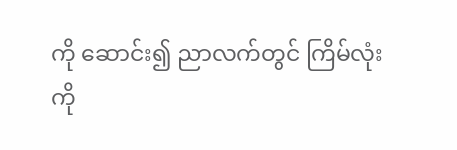ကို ဆောင်း၍ ညာလက်တွင် ကြိမ်လုံးကို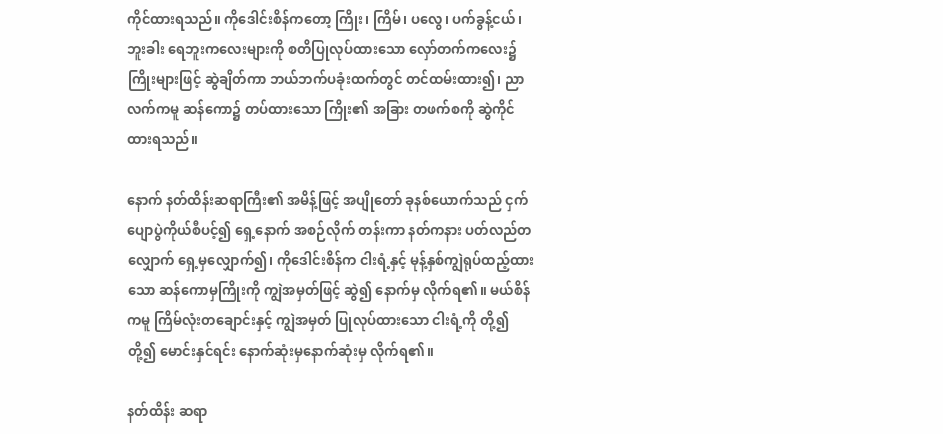ကိုင်ထားရသည်။ ကိုဒေါင်းစိန်ကတော့ ကြိုး၊ ကြိမ်၊ ပလွေ၊ ပက်ခွန့်ငယ်၊ ဘူးခါး ရေဘူးကလေးများကို စတိပြုလုပ်ထားသော လှော်တက်ကလေး၌ ကြိုးများဖြင့် ဆွဲချိတ်ကာ ဘယ်ဘက်ပခုံးထက်တွင် တင်ထမ်းထား၍၊ ညာလက်ကမူ ဆန်ကော၌ တပ်ထားသော ကြိုး၏ အခြား တဖက်စကို ဆွဲကိုင်ထားရသည်။

နောက် နတ်ထိန်းဆရာကြီး၏ အမိန့်ဖြင့် အပျိုတော် ခုနစ်ယောက်သည် ငှက်ပျောပွဲကိုယ်စီပင့်၍ ရှေ့နောက် အစဉ်လိုက် တန်းကာ နတ်ကနား ပတ်လည်တလျှောက် ရှေ့မှလျှောက်၍၊ ကိုဒေါင်းစိန်က ငါးရံ့နှင့် မုန့်နှစ်ကျွဲရုပ်ထည့်ထားသော ဆန်ကောမှကြိုးကို ကျွဲအမှတ်ဖြင့် ဆွဲ၍ နောက်မှ လိုက်ရ၏။ မယ်စိန်ကမူ ကြိမ်လုံးတချောင်းနှင့် ကျွဲအမှတ် ပြုလုပ်ထားသော ငါးရံ့ကို တို့၍ တို့၍ မောင်းနှင်ရင်း နောက်ဆုံးမှနောက်ဆုံးမှ လိုက်ရ၏။

နတ်ထိန်း ဆရာ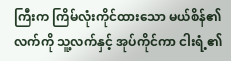ကြီးက ကြိမ်လုံးကိုင်ထားသော မယ်စိန်၏လက်ကို သူ့လက်နှင့် အုပ်ကိုင်ကာ ငါးရံ့၏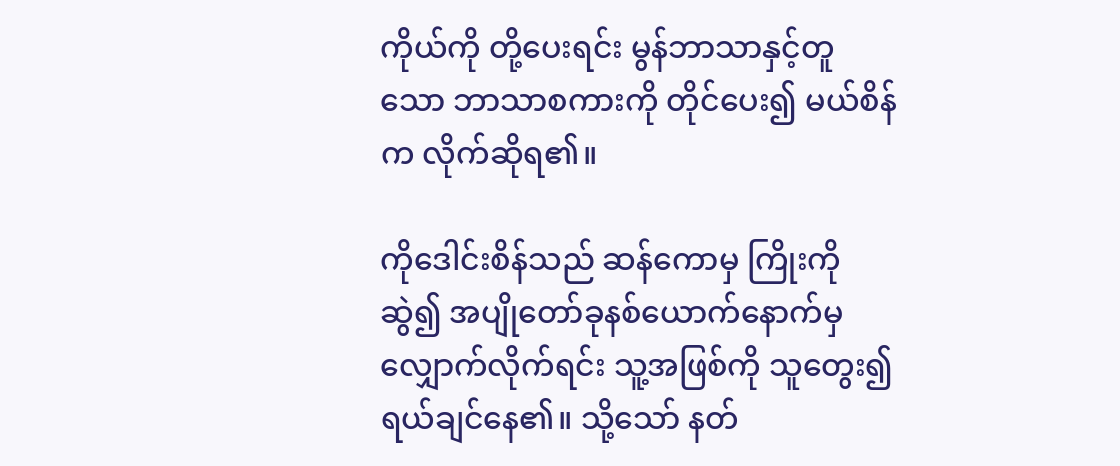ကိုယ်ကို တို့ပေးရင်း မွန်ဘာသာနှင့်တူသော ဘာသာစကားကို တိုင်ပေး၍ မယ်စိန်က လိုက်ဆိုရ၏။

ကိုဒေါင်းစိန်သည် ဆန်ကောမှ ကြိုးကိုဆွဲ၍ အပျိုတော်ခုနစ်ယောက်နောက်မှ လျှောက်လိုက်ရင်း သူ့အဖြစ်ကို သူတွေး၍ ရယ်ချင်နေ၏။ သို့သော် နတ်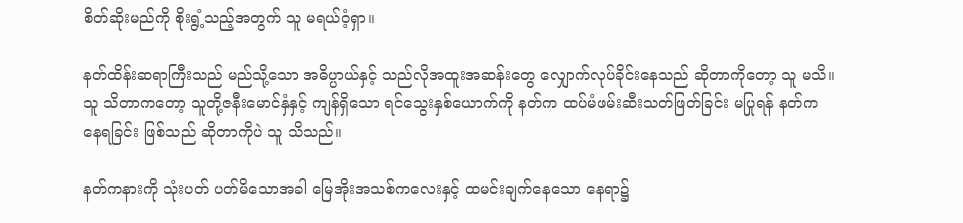စိတ်ဆိုးမည်ကို စိုးရွံ့သည့်အတွက် သူ မရယ်ဝံ့ရှာ။

နတ်ထိန်းဆရာကြီးသည် မည်သို့သော အဓိပ္ပာယ်နှင့် သည်လိုအထူးအဆန်းတွေ လျှောက်လုပ်ခိုင်းနေသည် ဆိုတာကိုတော့ သူ မသိ။ သူ သိတာကတော့ သူတို့ဇနီးမောင်နှံနှင့် ကျန်ရှိသော ရင်သွေးနှစ်ယောက်ကို နတ်က ထပ်မံဖမ်းဆီးသတ်ဖြတ်ခြင်း မပြုရန် နတ်ကနေရခြင်း ဖြစ်သည် ဆိုတာကိုပဲ သူ သိသည်။

နတ်ကနားကို သုံးပတ် ပတ်မိသောအခါ မြေအိုးအသစ်ကလေးနှင့် ထမင်းချက်နေသော နေရာ၌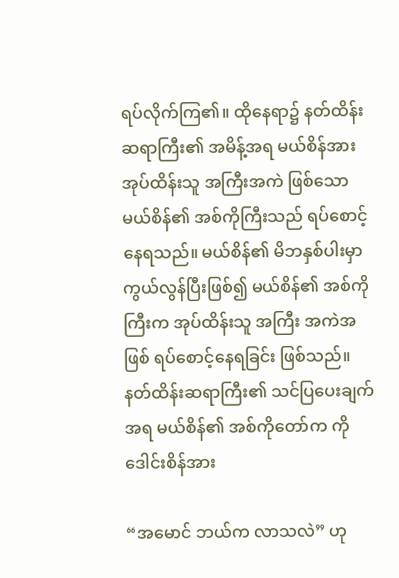ရပ်လိုက်ကြ၏။ ထိုနေရာ၌ နတ်ထိန်းဆရာကြီး၏ အမိန့်အရ မယ်စိန်အား အုပ်ထိန်းသူ အကြီးအကဲ ဖြစ်သော မယ်စိန်၏ အစ်ကိုကြီးသည် ရပ်စောင့်နေရသည်။ မယ်စိန်၏ မိဘနှစ်ပါးမှာ ကွယ်လွန်ပြီးဖြစ်၍ မယ်စိန်၏ အစ်ကိုကြီးက အုပ်ထိန်းသူ အကြီး အကဲအဖြစ် ရပ်စောင့်နေရခြင်း ဖြစ်သည်။ နတ်ထိန်းဆရာကြီး၏ သင်ပြပေးချက်အရ မယ်စိန်၏ အစ်ကိုတော်က ကိုဒေါင်းစိန်အား

“အမောင် ဘယ်က လာသလဲ” ဟု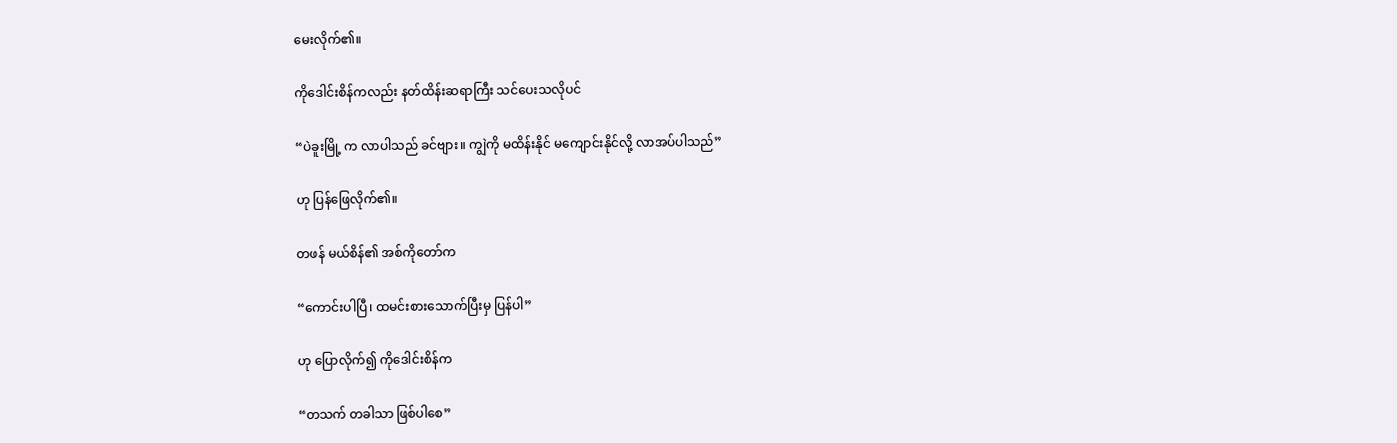မေးလိုက်၏။

ကိုဒေါင်းစိန်ကလည်း နတ်ထိန်းဆရာကြီး သင်ပေးသလိုပင်

“ပဲခူးမြို့ က လာပါသည် ခင်ဗျား။ ကျွဲကို မထိန်းနိုင် မကျောင်းနိုင်လို့ လာအပ်ပါသည်”

ဟု ပြန်ဖြေလိုက်၏။

တဖန် မယ်စိန်၏ အစ်ကိုတော်က

“ကောင်းပါပြီ၊ ထမင်းစားသောက်ပြီးမှ ပြန်ပါ”

ဟု ပြောလိုက်၍ ကိုဒေါင်းစိန်က

“တသက် တခါသာ ဖြစ်ပါစေ”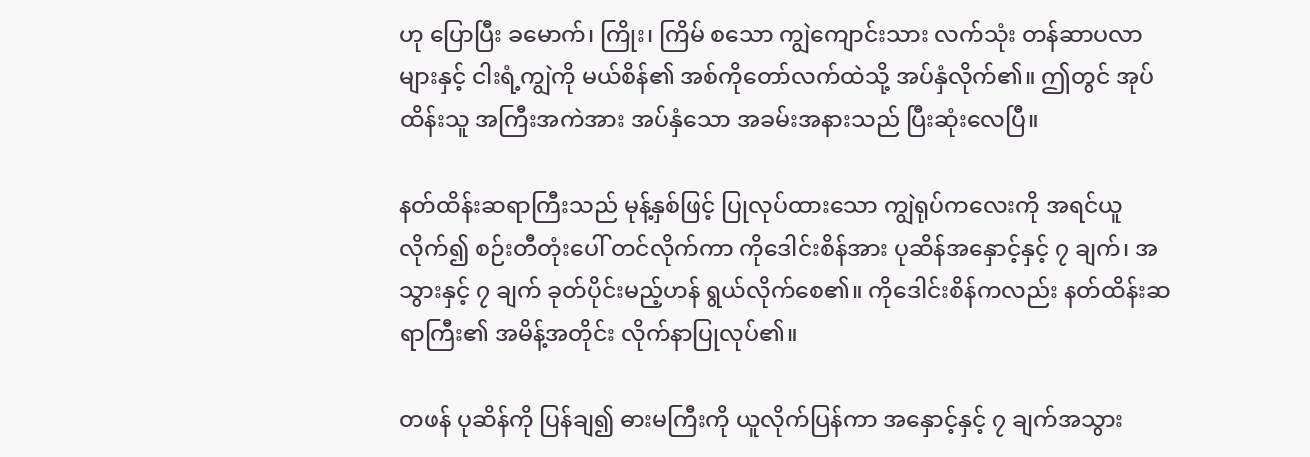ဟု ပြောပြီး ခမောက်၊ ကြိုး၊ ကြိမ် စသော ကျွဲကျောင်းသား လက်သုံး တန်ဆာပလာများနှင့် ငါးရံ့ကျွဲကို မယ်စိန်၏ အစ်ကိုတော်လက်ထဲသို့ အပ်နှံလိုက်၏။ ဤတွင် အုပ်ထိန်းသူ အကြီးအကဲအား အပ်နှံသော အခမ်းအနားသည် ပြီးဆုံးလေပြီ။

နတ်ထိန်းဆရာကြီးသည် မုန့်နှစ်ဖြင့် ပြုလုပ်ထားသော ကျွဲရုပ်ကလေးကို အရင်ယူလိုက်၍ စဉ်းတီတုံးပေါ် တင်လိုက်ကာ ကိုဒေါင်းစိန်အား ပုဆိန်အနှောင့်နှင့် ၇ ချက်၊ အသွားနှင့် ၇ ချက် ခုတ်ပိုင်းမည့်ဟန် ရွယ်လိုက်စေ၏။ ကိုဒေါင်းစိန်ကလည်း နတ်ထိန်းဆရာကြီး၏ အမိန့်အတိုင်း လိုက်နာပြုလုပ်၏။

တဖန် ပုဆိန်ကို ပြန်ချ၍ ဓားမကြီးကို ယူလိုက်ပြန်ကာ အနှောင့်နှင့် ၇ ချက်အသွား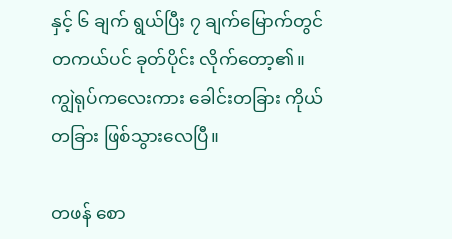နှင့် ၆ ချက် ရွယ်ပြီး ၇ ချက်မြောက်တွင် တကယ်ပင် ခုတ်ပိုင်း လိုက်တော့၏။ ကျွဲရုပ်ကလေးကား ခေါင်းတခြား ကိုယ်တခြား ဖြစ်သွားလေပြီ။

တဖန် စော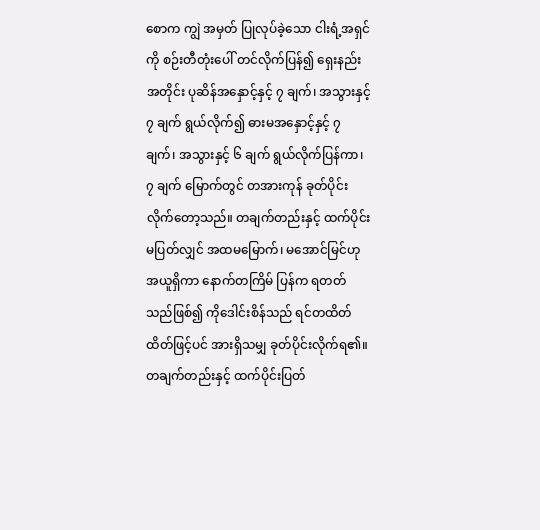စောက ကျွဲ အမှတ် ပြုလုပ်ခဲ့သော ငါးရံ့အရှင်ကို စဉ်းတီတုံးပေါ် တင်လိုက်ပြန်၍ ရှေးနည်းအတိုင်း ပုဆိန်အနှောင့်နှင့် ၇ ချက်၊ အသွားနှင့် ၇ ချက် ရွယ်လိုက်၍ ဓားမအနှောင့်နှင့် ၇ ချက်၊ အသွားနှင့် ၆ ချက် ရွယ်လိုက်ပြန်ကာ၊ ၇ ချက် မြောက်တွင် တအားကုန် ခုတ်ပိုင်းလိုက်တော့သည်။ တချက်တည်းနှင့် ထက်ပိုင်းမပြတ်လျှင် အထမမြောက်၊ မအောင်မြင်ဟု အယူရှိကာ နောက်တကြိမ် ပြန်က ရတတ်သည်ဖြစ်၍ ကိုဒေါင်းစိန်သည် ရင်တထိတ်ထိတ်ဖြင့်ပင် အားရှိသမျှ ခုတ်ပိုင်းလိုက်ရ၏။ တချက်တည်းနှင့် ထက်ပိုင်းပြတ်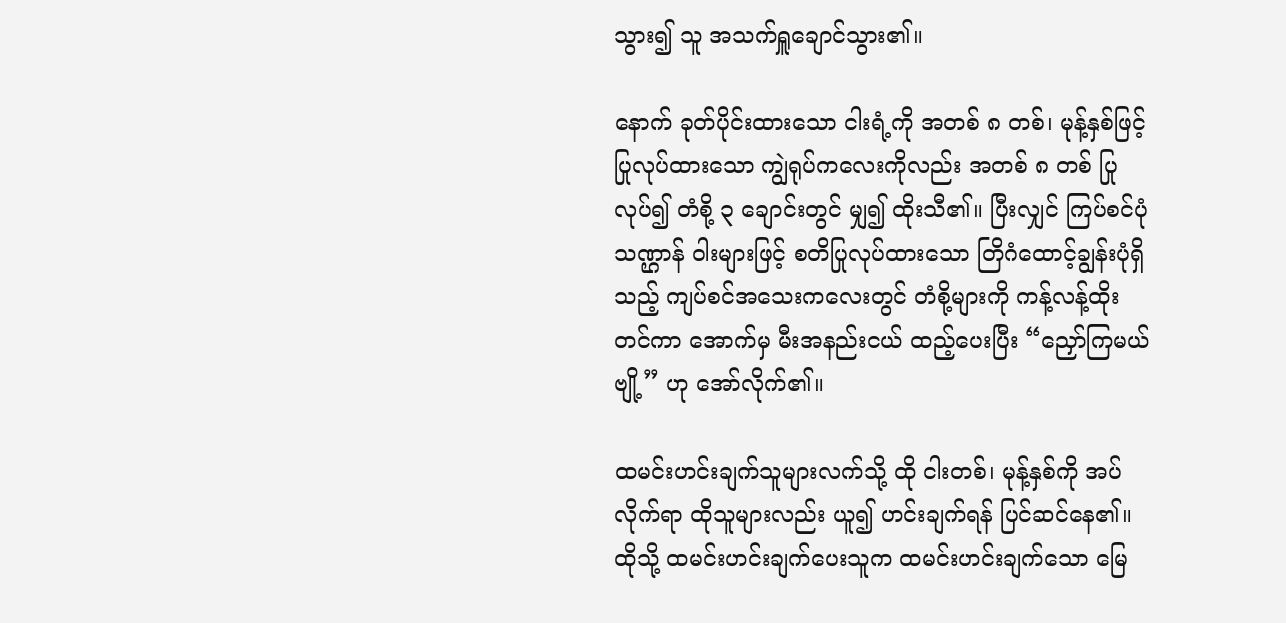သွား၍ သူ အသက်ရှူချောင်သွား၏။

နောက် ခုတ်ပိုင်းထားသော ငါးရံ့ကို အတစ် ၈ တစ်၊ မုန့်နှစ်ဖြင့် ပြုလုပ်ထားသော ကျွဲရုပ်ကလေးကိုလည်း အတစ် ၈ တစ် ပြုလုပ်၍ တံစို့ ၃ ချောင်းတွင် မျှ၍ ထိုးသီ၏။ ပြီးလျှင် ကြပ်စင်ပုံသဏ္ဌာန် ဝါးများဖြင့် စတိပြုလုပ်ထားသော တြိဂံထောင့်ချွန်းပုံရှိသည့် ကျပ်စင်အသေးကလေးတွင် တံစို့များကို ကန့်လန့်ထိုး တင်ကာ အောက်မှ မီးအနည်းငယ် ထည့်ပေးပြီး “ညှော်ကြမယ်ဗျို့” ဟု အော်လိုက်၏။

ထမင်းဟင်းချက်သူများလက်သို့ ထို ငါးတစ်၊ မုန့်နှစ်ကို အပ်လိုက်ရာ ထိုသူများလည်း ယူ၍ ဟင်းချက်ရန် ပြင်ဆင်နေ၏။ ထိုသို့ ထမင်းဟင်းချက်ပေးသူက ထမင်းဟင်းချက်သော မြေ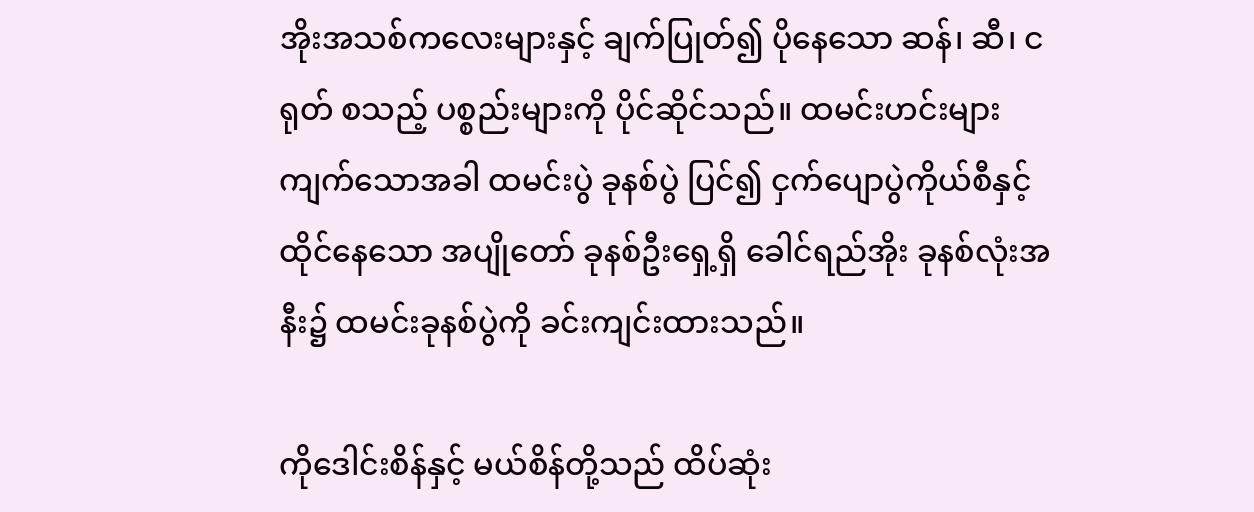အိုးအသစ်ကလေးများနှင့် ချက်ပြုတ်၍ ပိုနေသော ဆန်၊ ဆီ၊ ငရုတ် စသည့် ပစ္စည်းများကို ပိုင်ဆိုင်သည်။ ထမင်းဟင်းများ ကျက်သောအခါ ထမင်းပွဲ ခုနစ်ပွဲ ပြင်၍ ငှက်ပျောပွဲကိုယ်စီနှင့် ထိုင်နေသော အပျိုတော် ခုနစ်ဦးရှေ့ရှိ ခေါင်ရည်အိုး ခုနစ်လုံးအနီး၌ ထမင်းခုနစ်ပွဲကို ခင်းကျင်းထားသည်။

ကိုဒေါင်းစိန်နှင့် မယ်စိန်တို့သည် ထိပ်ဆုံး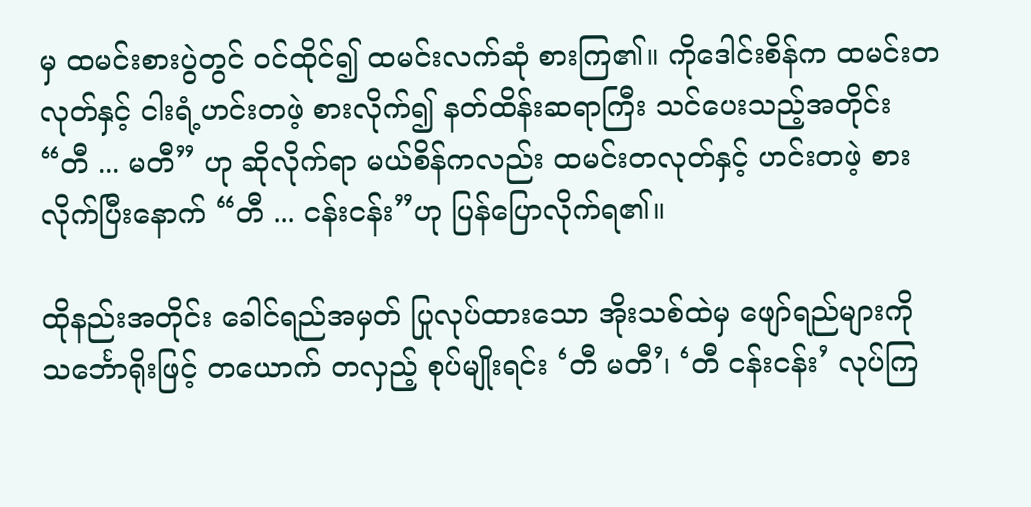မှ ထမင်းစားပွဲတွင် ဝင်ထိုင်၍ ထမင်းလက်ဆုံ စားကြ၏။ ကိုဒေါင်းစိန်က ထမင်းတလုတ်နှင့် ငါးရံ့ဟင်းတဖဲ့ စားလိုက်၍ နတ်ထိန်းဆရာကြီး သင်ပေးသည့်အတိုင်း “တီ ... မတီ” ဟု ဆိုလိုက်ရာ မယ်စိန်ကလည်း ထမင်းတလုတ်နှင့် ဟင်းတဖဲ့ စားလိုက်ပြီးနောက် “တီ ... ငန်းငန်း”ဟု ပြန်ပြောလိုက်ရ၏။

ထိုနည်းအတိုင်း ခေါင်ရည်အမှတ် ပြုလုပ်ထားသော အိုးသစ်ထဲမှ ဖျော်ရည်များကို သင်္ဘောရိုးဖြင့် တယောက် တလှည့် စုပ်မျိုးရင်း ‘တီ မတီ’၊ ‘တီ ငန်းငန်း’ လုပ်ကြ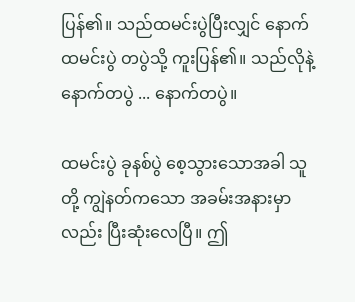ပြန်၏။ သည်ထမင်းပွဲပြီးလျှင် နောက်ထမင်းပွဲ တပွဲသို့ ကူးပြန်၏။ သည်လိုနဲ့ နောက်တပွဲ ... နောက်တပွဲ။

ထမင်းပွဲ ခုနစ်ပွဲ စေ့သွားသောအခါ သူတို့ ကျွဲနတ်ကသော အခမ်းအနားမှာလည်း ပြီးဆုံးလေပြီ။ ဤ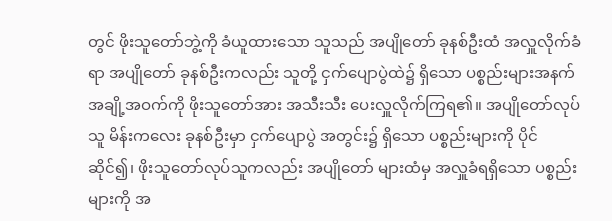တွင် ဖိုးသူတော်ဘွဲ့ကို ခံယူထားသော သူသည် အပျိုတော် ခုနစ်ဦးထံ အလှူလိုက်ခံရာ အပျိုတော် ခုနစ်ဦးကလည်း သူတို့ ငှက်ပျောပွဲထဲ၌ ရှိသော ပစ္စည်းများအနက် အချို့အဝက်ကို ဖိုးသူတော်အား အသီးသီး ပေးလှူလိုက်ကြရ၏။ အပျိုတော်လုပ်သူ မိန်းကလေး ခုနစ်ဦးမှာ ငှက်ပျောပွဲ အတွင်း၌ ရှိသော ပစ္စည်းများကို ပိုင်ဆိုင်၍၊ ဖိုးသူတော်လုပ်သူကလည်း အပျိုတော် များထံမှ အလှူခံရရှိသော ပစ္စည်းများကို အ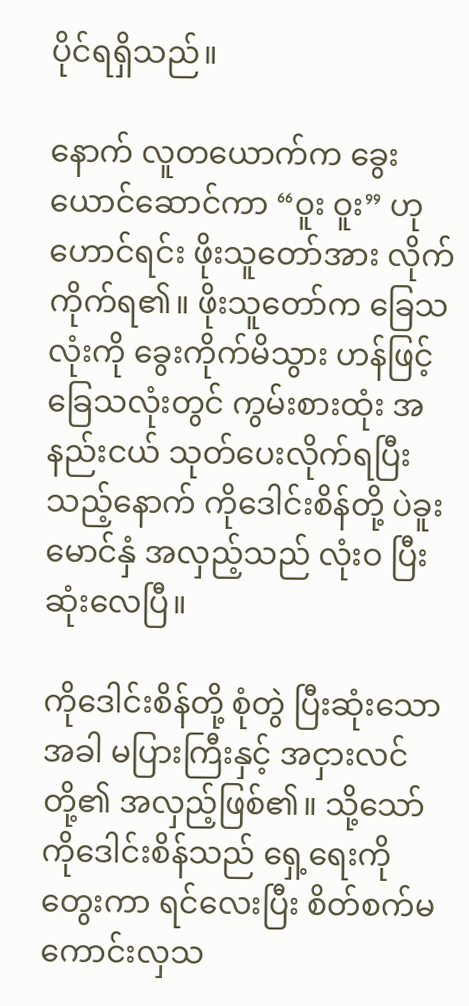ပိုင်ရရှိသည်။

နောက် လူတယောက်က ခွေးယောင်ဆောင်ကာ “ဝူး ဝူး” ဟု ဟောင်ရင်း ဖိုးသူတော်အား လိုက်ကိုက်ရ၏။ ဖိုးသူတော်က ခြေသလုံးကို ခွေးကိုက်မိသွား ဟန်ဖြင့် ခြေသလုံးတွင် ကွမ်းစားထုံး အနည်းငယ် သုတ်ပေးလိုက်ရပြီးသည့်နောက် ကိုဒေါင်းစိန်တို့ ပဲခူးမောင်နှံ အလှည့်သည် လုံးဝ ပြီးဆုံးလေပြီ။

ကိုဒေါင်းစိန်တို့ စုံတွဲ ပြီးဆုံးသောအခါ မပြားကြီးနှင့် အငှားလင်တို့၏ အလှည့်ဖြစ်၏။ သို့သော် ကိုဒေါင်းစိန်သည် ရှေ့ရေးကို တွေးကာ ရင်လေးပြီး စိတ်စက်မကောင်းလှသ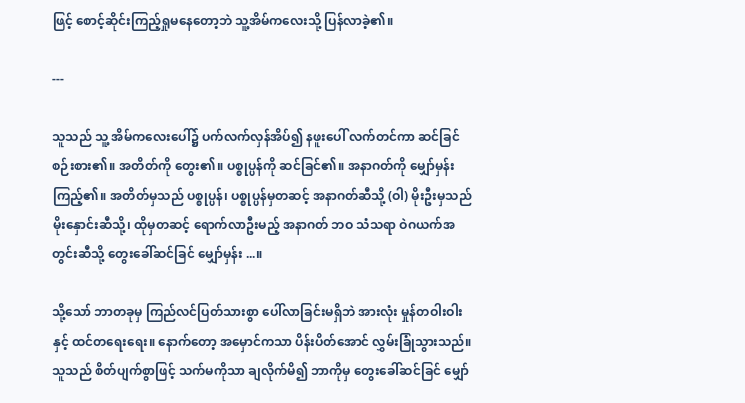ဖြင့် စောင့်ဆိုင်းကြည့်ရှုမနေတော့ဘဲ သူ့အိမ်ကလေးသို့ ပြန်လာခဲ့၏။

---

သူသည် သူ့ အိမ်ကလေးပေါ်၌ ပက်လက်လှန်အိပ်၍ နဖူးပေါ် လက်တင်ကာ ဆင်ခြင်စဉ်းစား၏။ အတိတ်ကို တွေး၏။ ပစ္စုပ္ပန်ကို ဆင်ခြင်၏။ အနာဂတ်ကို မျှော်မှန်းကြည့်၏။ အတိတ်မှသည် ပစ္စုပ္ပန်၊ ပစ္စုပ္ပန်မှတဆင့် အနာဂတ်ဆီသို့ (ဝါ) မိုးဦးမှသည် မိုးနှောင်းဆီသို့၊ ထိုမှတဆင့် ရောက်လာဦးမည့် အနာဂတ် ဘဝ သံသရာ ဝဲဂယက်အတွင်းဆီသို့ တွေးခေါ်ဆင်ခြင် မျှော်မှန်း ...။

သို့သော် ဘာတခုမှ ကြည်လင်ပြတ်သားစွာ ပေါ်လာခြင်းမရှိဘဲ အားလုံး မှုန်တဝါးဝါးနှင့် ထင်တရေးရေး။ နောက်တော့ အမှောင်ကသာ ပိန်းပိတ်အောင် လွှမ်းခြုံသွားသည်။ သူသည် စိတ်ပျက်စွာဖြင့် သက်မကိုသာ ချလိုက်မိ၍ ဘာကိုမှ တွေးခေါ်ဆင်ခြင် မျှော်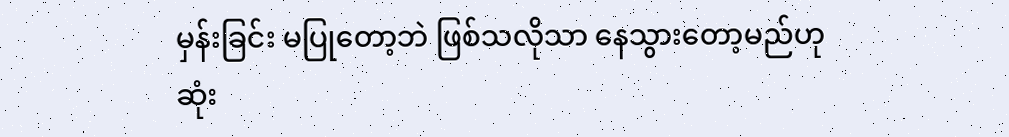မှန်းခြင်း မပြုတော့ဘဲ ဖြစ်သလိုသာ နေသွားတော့မည်ဟု ဆုံး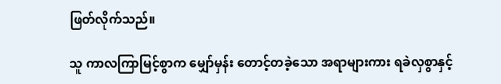ဖြတ်လိုက်သည်။

သူ ကာလကြာမြင့်စွာက မျှော်မှန်း တောင့်တခဲ့သော အရာများကား ရခဲလှစွာနှင့်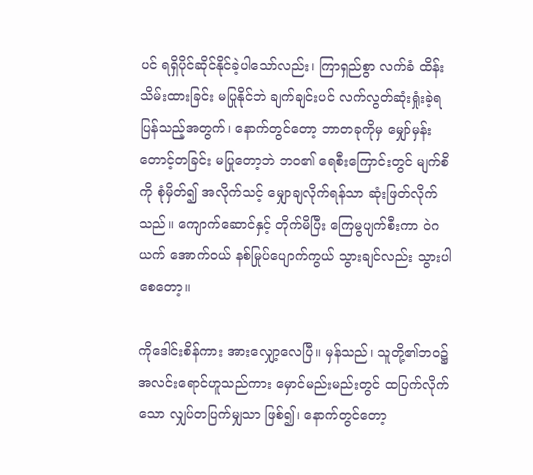ပင် ရရှိပိုင်ဆိုင်နိုင်ခဲ့ပါသော်လည်း၊ ကြာရှည်စွာ လက်ခံ ထိန်းသိမ်းထားခြင်း မပြုနိုင်ဘဲ ချက်ချင်းပင် လက်လွတ်ဆုံးရှုံးခဲ့ရပြန်သည့်အတွက်၊ နောက်တွင်တော့ ဘာတခုကိုမှ မျှော်မှန်းတောင့်တခြင်း မပြုတော့ဘဲ ဘဝ၏ ရေစီးကြောင်းတွင် မျက်စိကို စုံမှိတ်၍ အလိုက်သင့် မျှောချလိုက်ရန်သာ ဆုံးဖြတ်လိုက်သည်။ ကျောက်ဆောင်နှင့် တိုက်မိပြီး ကြေမွပျက်စီးကာ ဝဲဂယက် အောက်ဝယ် နစ်မြုပ်ပျောက်ကွယ် သွားချင်လည်း သွားပါစေတော့။

ကိုဒေါင်းစိန်ကား အားလျှော့လေပြီ။ မှန်သည်၊ သူတို့၏ဘဝ၌ အလင်းရောင်ဟူသည်ကား မှောင်မည်းမည်းတွင် ထပြက်လိုက်သော လျှပ်တပြက်မျှသာ ဖြစ်၍၊ နောက်တွင်တော့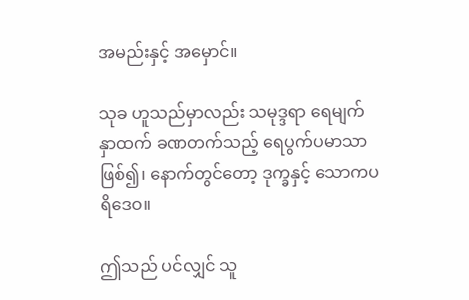အမည်းနှင့် အမှောင်။

သုခ ဟူသည်မှာလည်း သမုဒ္ဒရာ ရေမျက်နှာထက် ခဏတက်သည့် ရေပွက်ပမာသာ ဖြစ်၍၊ နောက်တွင်တော့ ဒုက္ခနှင့် သောကပရိဒေဝ။

ဤသည် ပင်လျှင် သူ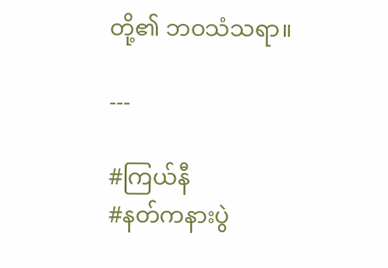တို့၏ ဘဝသံသရာ။

---

#ကြယ်နီ
#နတ်ကနားပွဲ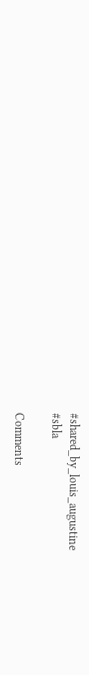#shared_by_louis_augustine
#sbla

Comments